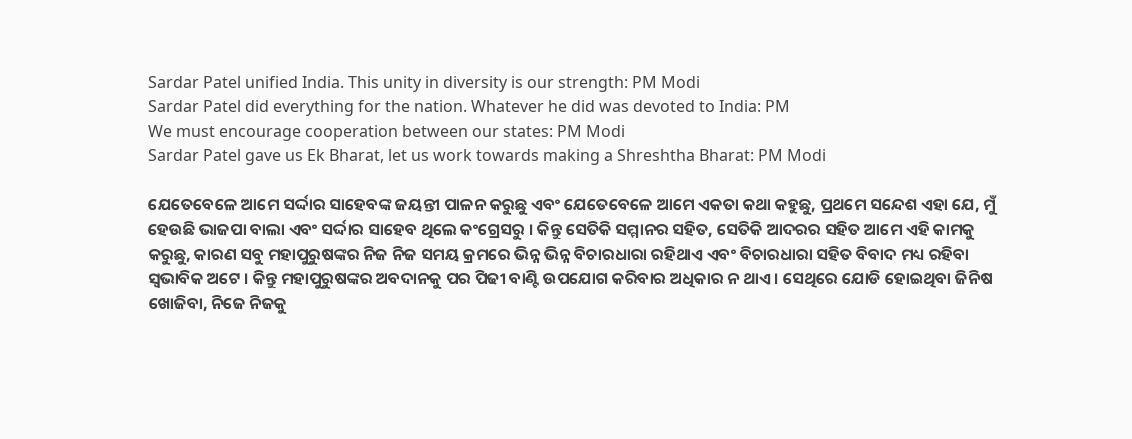Sardar Patel unified India. This unity in diversity is our strength: PM Modi
Sardar Patel did everything for the nation. Whatever he did was devoted to India: PM
We must encourage cooperation between our states: PM Modi
Sardar Patel gave us Ek Bharat, let us work towards making a Shreshtha Bharat: PM Modi

ଯେତେବେଳେ ଆମେ ସର୍ଦ୍ଦାର ସାହେବଙ୍କ ଜୟନ୍ତୀ ପାଳନ କରୁଛୁ ଏବଂ ଯେତେବେଳେ ଆମେ ଏକତା କଥା କହୁଛୁ, ପ୍ରଥମେ ସନ୍ଦେଶ ଏହା ଯେ, ମୁଁ ହେଉଛି ଭାଜପା ବାଲା ଏବଂ ସର୍ଦ୍ଦାର ସାହେବ ଥିଲେ କଂଗ୍ରେସରୁ । କିନ୍ତୁ ସେତିକି ସମ୍ମାନର ସହିତ, ସେତିକି ଆଦରର ସହିତ ଆମେ ଏହି କାମକୁ କରୁଛୁ, କାରଣ ସବୁ ମହାପୁରୁଷଙ୍କର ନିଜ ନିଜ ସମୟ କ୍ରମରେ ଭିନ୍ନ ଭିନ୍ନ ବିଚାରଧାରା ରହିଥାଏ ଏବଂ ବିଚାରଧାରା ସହିତ ବିବାଦ ମଧ୍ୟ ରହିବା ସ୍ୱଭାବିକ ଅଟେ । କିନ୍ତୁ ମହାପୁରୁଷଙ୍କର ଅବଦାନକୁ ପର ପିଢୀ ବାଣ୍ଟି ଉପଯୋଗ କରିବାର ଅଧିକାର ନ ଥାଏ । ସେଥିରେ ଯୋଡି ହୋଇଥିବା ଜିନିଷ ଖୋଜିବା, ନିଜେ ନିଜକୁ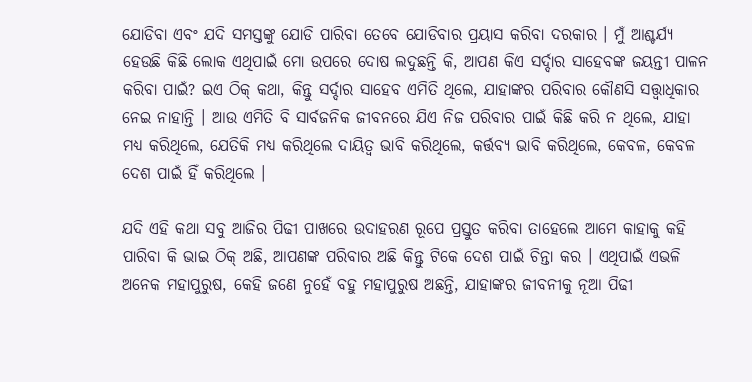ଯୋଡିବା ଏବଂ ଯଦି ସମସ୍ତଙ୍କୁ ଯୋଡି ପାରିବା ତେବେ ଯୋଡିବାର ପ୍ରୟାସ କରିବା ଦରକାର । ମୁଁ ଆଶ୍ଚର୍ଯ୍ୟ ହେଉଛି କିଛି ଲୋକ ଏଥିପାଇଁ ମୋ ଉପରେ ଦୋଷ ଲଦୁଛନ୍ତି କି, ଆପଣ କିଏ ସର୍ଦ୍ଦାର ସାହେବଙ୍କ ଜୟନ୍ତୀ ପାଳନ କରିବା ପାଇଁ? ଇଏ ଠିକ୍ କଥା, କିନ୍ତୁ ସର୍ଦ୍ଦାର ସାହେବ ଏମିତି ଥିଲେ, ଯାହାଙ୍କର ପରିବାର କୌଣସି ସତ୍ତ୍ୱାଧିକାର ନେଇ ନାହାନ୍ତି । ଆଉ ଏମିତି ବି ସାର୍ବଜନିକ ଜୀବନରେ ଯିଏ ନିଜ ପରିବାର ପାଇଁ କିଛି କରି ନ ଥିଲେ, ଯାହା ମଧ୍ୟ କରିଥିଲେ, ଯେତିକି ମଧ୍ୟ କରିଥିଲେ ଦାୟିତ୍ୱ ଭାବି କରିଥିଲେ, କର୍ତ୍ତବ୍ୟ ଭାବି କରିଥିଲେ, କେବଳ, କେବଳ ଦେଶ ପାଇଁ ହିଁ କରିଥିଲେ ।

ଯଦି ଏହି କଥା ସବୁ ଆଜିର ପିଢୀ ପାଖରେ ଉଦାହରଣ ରୂପେ ପ୍ରସ୍ତୁତ କରିବା ତାହେଲେ ଆମେ କାହାକୁ କହି ପାରିବା କି ଭାଇ ଠିକ୍ ଅଛି, ଆପଣଙ୍କ ପରିବାର ଅଛି କିନ୍ତୁ ଟିକେ ଦେଶ ପାଇଁ ଚିନ୍ତା କର । ଏଥିପାଇଁ ଏଭଳି ଅନେକ ମହାପୁରୁଷ, କେହି ଜଣେ ନୁହେଁ ବହୁ ମହାପୁରୁଷ ଅଛନ୍ତି, ଯାହାଙ୍କର ଜୀବନୀକୁ ନୂଆ ପିଢୀ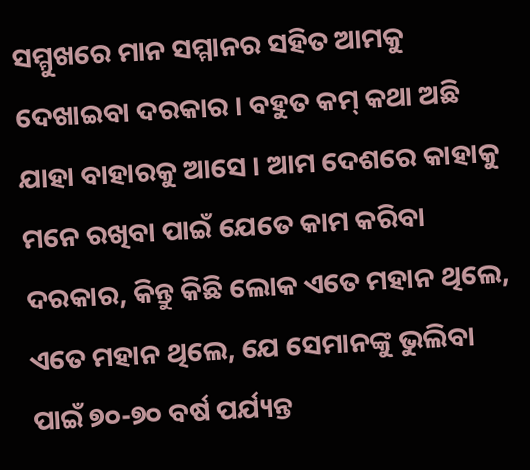ସମ୍ମୁଖରେ ମାନ ସମ୍ମାନର ସହିତ ଆମକୁ ଦେଖାଇବା ଦରକାର । ବହୁତ କମ୍ କଥା ଅଛି ଯାହା ବାହାରକୁ ଆସେ । ଆମ ଦେଶରେ କାହାକୁ ମନେ ରଖିବା ପାଇଁ ଯେତେ କାମ କରିବା ଦରକାର, କିନ୍ତୁ କିଛି ଲୋକ ଏତେ ମହାନ ଥିଲେ, ଏତେ ମହାନ ଥିଲେ, ଯେ ସେମାନଙ୍କୁ ଭୁଲିବା ପାଇଁ ୭୦-୭୦ ବର୍ଷ ପର୍ଯ୍ୟନ୍ତ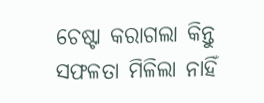ଚେଷ୍ଟା କରାଗଲା କିନ୍ତୁ ସଫଳତା ମିଳିଲା ନାହିଁ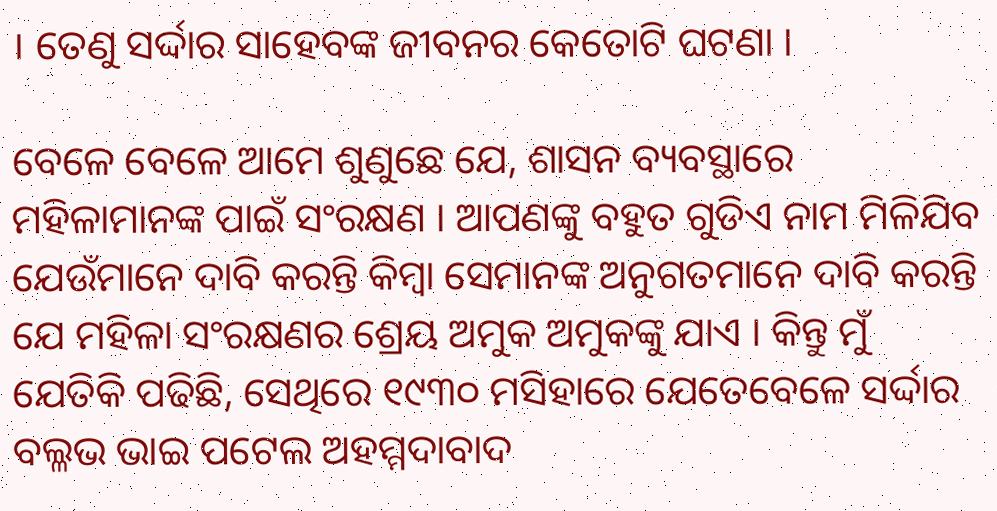। ତେଣୁ ସର୍ଦ୍ଦାର ସାହେବଙ୍କ ଜୀବନର କେତୋଟି ଘଟଣା ।

ବେଳେ ବେଳେ ଆମେ ଶୁଣୁଛେ ଯେ, ଶାସନ ବ୍ୟବସ୍ଥାରେ ମହିଳାମାନଙ୍କ ପାଇଁ ସଂରକ୍ଷଣ । ଆପଣଙ୍କୁ ବହୁତ ଗୁଡିଏ ନାମ ମିଳିଯିବ ଯେଉଁମାନେ ଦାବି କରନ୍ତି କିମ୍ବା ସେମାନଙ୍କ ଅନୁଗତମାନେ ଦାବି କରନ୍ତି ଯେ ମହିଳା ସଂରକ୍ଷଣର ଶ୍ରେୟ ଅମୁକ ଅମୁକଙ୍କୁ ଯାଏ । କିନ୍ତୁ ମୁଁ ଯେତିକି ପଢିଛି, ସେଥିରେ ୧୯୩୦ ମସିହାରେ ଯେତେବେଳେ ସର୍ଦ୍ଦାର ବଲ୍ଳଭ ଭାଇ ପଟେଲ ଅହମ୍ମଦାବାଦ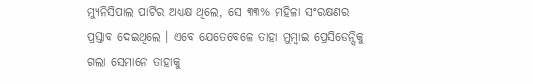ମ୍ୟୁନିସିପାଲ ପାର୍ଟିର ଅଧ୍ୟକ୍ଷ ଥିଲେ, ସେ ୩୩% ମହିଳା ସଂରକ୍ଷଣର ପ୍ରସ୍ତାବ ଦେଇଥିଲେ । ଏବେ ଯେତେବେଳେ ତାହା ମୁମ୍ବାଇ ପ୍ରେସିଡେନ୍ସିକୁ ଗଲା ସେମାନେ ତାହାକୁ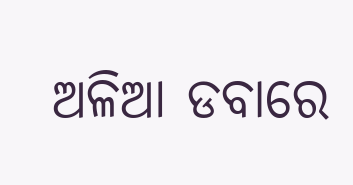ଅଳିଆ ଡବାରେ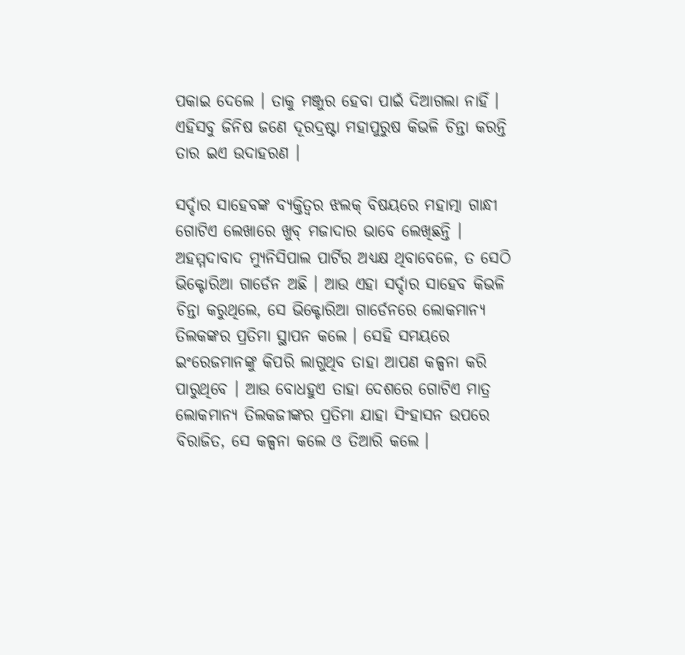ପକାଇ ଦେଲେ । ତାକୁ ମଞ୍ଜୁର ହେବା ପାଇଁ ଦିଆଗଲା ନାହିଁ । ଏହିସବୁ ଜିନିଷ ଜଣେ ଦୂରଦ୍ରଷ୍ଟା ମହାପୁରୁଷ କିଭଳି ଚିନ୍ତା କରନ୍ତି ତାର ଇଏ ଉଦାହରଣ ।

ସର୍ଦ୍ଦାର ସାହେବଙ୍କ ବ୍ୟକ୍ତିତ୍ୱର ଝଲକ୍ ବିଷୟରେ ମହାତ୍ମା ଗାନ୍ଧୀ ଗୋଟିଏ ଲେଖାରେ ଖୁବ୍ ମଜାଦାର ଭାବେ ଲେଖିଛନ୍ତି । ଅହମ୍ମଦାବାଦ ମ୍ୟୁନିସିପାଲ ପାର୍ଟିର ଅଧ୍ୟକ୍ଷ ଥିବାବେଳେ, ତ ସେଠି ଭିକ୍ଟୋରିଆ ଗାର୍ଡେନ ଅଛି । ଆଉ ଏହା ସର୍ଦ୍ଦାର ସାହେବ କିଭଳି ଚିନ୍ତା କରୁଥିଲେ, ସେ ଭିକ୍ଟୋରିଆ ଗାର୍ଡେନରେ ଲୋକମାନ୍ୟ ତିଲକଙ୍କର ପ୍ରତିମା ସ୍ଥାପନ କଲେ । ସେହି ସମୟରେ ଇଂରେଜମାନଙ୍କୁ କିପରି ଲାଗୁଥିବ ତାହା ଆପଣ କଳ୍ପନା କରି ପାରୁଥିବେ । ଆଉ ବୋଧହୁଏ ତାହା ଦେଶରେ ଗୋଟିଏ ମାତ୍ର ଲୋକମାନ୍ୟ ତିଲକଜୀଙ୍କର ପ୍ରତିମା ଯାହା ସିଂହାସନ ଉପରେ ବିରାଜିତ, ସେ କଳ୍ପନା କଲେ ଓ ତିଆରି କଲେ ।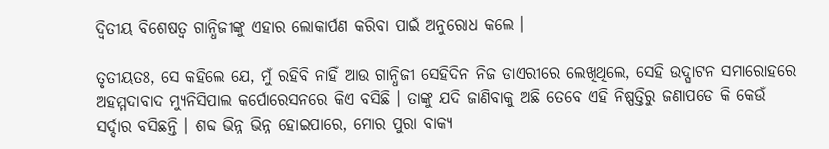ଦ୍ୱିତୀୟ ବିଶେଷତ୍ୱ ଗାନ୍ଧିଜୀଙ୍କୁ ଏହାର ଲୋକାର୍ପଣ କରିବା ପାଇଁ ଅନୁରୋଧ କଲେ ।

ତୃତୀୟତଃ, ସେ କହିଲେ ଯେ, ମୁଁ ରହିବି ନାହିଁ ଆଉ ଗାନ୍ଧିଜୀ ସେହିଦିନ ନିଜ ଡାଏରୀରେ ଲେଖିଥିଲେ, ସେହି ଉଦ୍ଘାଟନ ସମାରୋହରେ ଅହମ୍ମଦାବାଦ ମ୍ୟୁନିସିପାଲ କର୍ପୋରେସନରେ କିଏ ବସିଛି । ତାଙ୍କୁ ଯଦି ଜାଣିବାକୁ ଅଛି ତେବେ ଏହି ନିଷ୍ପତ୍ତିରୁ ଜଣାପଡେ କି କେଉଁ ସର୍ଦ୍ଦାର ବସିଛନ୍ତି । ଶବ୍ଦ ଭିନ୍ନ ଭିନ୍ନ ହୋଇପାରେ, ମୋର ପୁରା ବାକ୍ୟ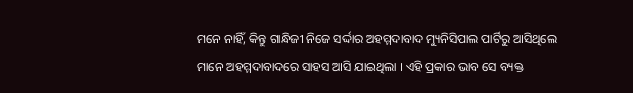ମନେ ନାହିଁ, କିନ୍ତୁ ଗାନ୍ଧିଜୀ ନିଜେ ସର୍ଦ୍ଦାର ଅହମ୍ମଦାବାଦ ମ୍ୟୁନିସିପାଲ ପାର୍ଟିରୁ ଆସିଥିଲେ ମାନେ ଅହମ୍ମଦାବାଦରେ ସାହସ ଆସି ଯାଇଥିଲା । ଏହି ପ୍ରକାର ଭାବ ସେ ବ୍ୟକ୍ତ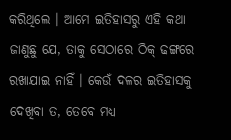କରିଥିଲେ । ଆମେ ଇତିହାସରୁ ଏହି କଥା ଜାଣୁଛୁ ଯେ, ତାକୁ ସେଠାରେ ଠିକ୍ ଢଙ୍ଗରେ ରଖାଯାଇ ନାହିଁ । କେଉଁ ଦଳର ଇତିହାସକୁ ଦେଖିବା ତ, ତେବେ ମଧ୍ୟ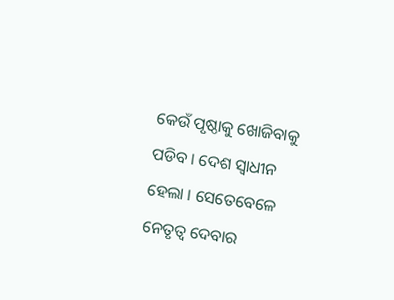କେଉଁ ପୃଷ୍ଠାକୁ ଖୋଜିବାକୁ ପଡିବ । ଦେଶ ସ୍ୱାଧୀନ ହେଲା । ସେତେବେଳେ ନେତୃତ୍ୱ ଦେବାର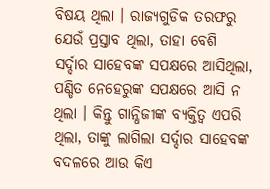ବିଷୟ ଥିଲା । ରାଜ୍ୟଗୁଡିକ ତରଫରୁ ଯେଉଁ ପ୍ରସ୍ତାବ ଥିଲା, ତାହା ବେଶି ସର୍ଦ୍ଦାର ସାହେବଙ୍କ ସପକ୍ଷରେ ଆସିଥିଲା, ପଣ୍ଡିତ ନେହେରୁଙ୍କ ସପକ୍ଷରେ ଆସି ନ ଥିଲା । କିନ୍ତୁ ଗାନ୍ଧିଜୀଙ୍କ ବ୍ୟକ୍ତିତ୍ୱ ଏପରି ଥିଲା, ତାଙ୍କୁ ଲାଗିଲା ସର୍ଦ୍ଦାର ସାହେବଙ୍କ ବଦଳରେ ଆଉ କିଏ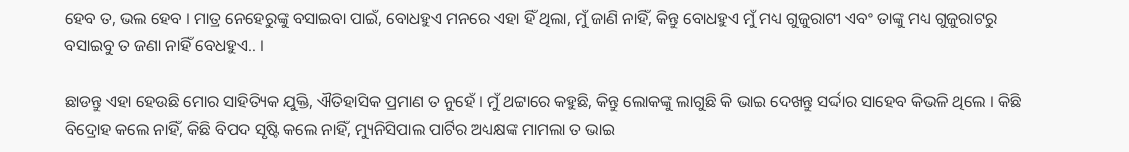ହେବ ତ, ଭଲ ହେବ । ମାତ୍ର ନେହେରୁଙ୍କୁ ବସାଇବା ପାଇଁ, ବୋଧହୁଏ ମନରେ ଏହା ହିଁ ଥିଲା, ମୁଁ ଜାଣି ନାହିଁ, କିନ୍ତୁ ବୋଧହୁଏ ମୁଁ ମଧ୍ୟ ଗୁଜୁରାଟୀ ଏବଂ ତାଙ୍କୁ ମଧ୍ୟ ଗୁଜୁରାଟରୁ ବସାଇବୁ ତ ଜଣା ନାହିଁ ବେଧହୁଏ.. ।

ଛାଡନ୍ତୁ ଏହା ହେଉଛି ମୋର ସାହିତ୍ୟିକ ଯୁକ୍ତି, ଐତିହାସିକ ପ୍ରମାଣ ତ ନୁହେଁ । ମୁଁ ଥଟ୍ଟାରେ କହୁଛି, କିନ୍ତୁ ଲୋକଙ୍କୁ ଲାଗୁଛି କି ଭାଇ ଦେଖନ୍ତୁ ସର୍ଦ୍ଦାର ସାହେବ କିଭଳି ଥିଲେ । କିଛି ବିଦ୍ରୋହ କଲେ ନାହିଁ, କିଛି ବିପଦ ସୃଷ୍ଟି କଲେ ନାହିଁ, ମ୍ୟୁନିସିପାଲ ପାର୍ଟିର ଅଧ୍ୟକ୍ଷଙ୍କ ମାମଲା ତ ଭାଇ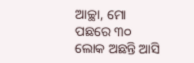ଆଚ୍ଛା, ମୋ ପଛରେ ୩୦ ଲୋକ ଅଛନ୍ତି ଆସି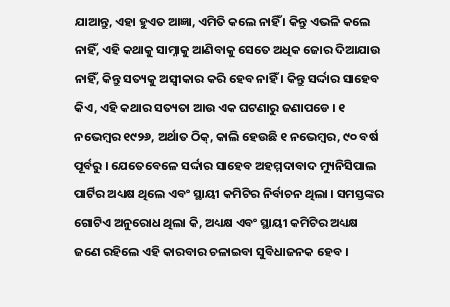ଯାଆନ୍ତୁ, ଏହା ହୁଏତ ଆଜ୍ଞା, ଏମିତି କଲେ ନାହିଁ । କିନ୍ତୁ ଏଭଳି କଲେ ନାହିଁ, ଏହି କଥାକୁ ସାମ୍ନାକୁ ଆଣିବାକୁ ସେତେ ଅଧିକ ଜୋର ଦିଆଯାଉ ନାହିଁ, କିନ୍ତୁ ସତ୍ୟକୁ ଅସ୍ୱୀକାର କରି ହେବ ନାହିଁ । କିନ୍ତୁ ସର୍ଦ୍ଦାର ସାହେବ କିଏ, ଏହି କଥାର ସତ୍ୟତା ଆଉ ଏକ ଘଟଣାରୁ ଜଣାପଡେ । ୧ ନଭେମ୍ବର ୧୯୨୬, ଅର୍ଥାତ ଠିକ୍, କାଲି ହେଉଛି ୧ ନଭେମ୍ବର, ୯୦ ବର୍ଷ ପୂର୍ବରୁ । ଯେତେବେଳେ ସର୍ଦ୍ଦାର ସାହେବ ଅହମ୍ମଦାବାଦ ମ୍ୟୁନିସିପାଲ ପାର୍ଟିର ଅଧ୍ୟକ୍ଷ ଥିଲେ ଏବଂ ସ୍ଥାୟୀ କମିଟିର ନିର୍ବାଚନ ଥିଲା । ସମସ୍ତଙ୍କର ଗୋଟିଏ ଅନୁରୋଧ ଥିଲା କି, ଅଧ୍ୟକ୍ଷ ଏବଂ ସ୍ଥାୟୀ କମିଟିର ଅଧ୍ୟକ୍ଷ ଜଣେ ରହିଲେ ଏହି କାରବାର ଚଳାଇବା ସୁବିଧାଜନକ ହେବ ।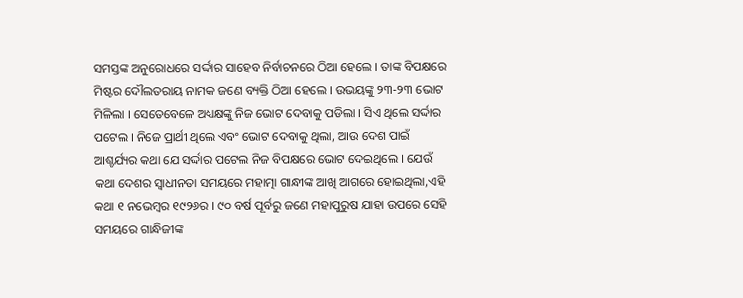ସମସ୍ତଙ୍କ ଅନୁରୋଧରେ ସର୍ଦ୍ଦାର ସାହେବ ନିର୍ବାଚନରେ ଠିଆ ହେଲେ । ତାଙ୍କ ବିପକ୍ଷରେ ମିଷ୍ଟର ଦୌଲତରାୟ ନାମକ ଜଣେ ବ୍ୟକ୍ତି ଠିଆ ହେଲେ । ଉଭୟଙ୍କୁ ୨୩-୨୩ ଭୋଟ ମିଳିଲା । ସେତେବେଳେ ଅଧ୍ୟକ୍ଷଙ୍କୁ ନିଜ ଭୋଟ ଦେବାକୁ ପଡିଲା । ସିଏ ଥିଲେ ସର୍ଦ୍ଦାର ପଟେଲ । ନିଜେ ପ୍ରାର୍ଥୀ ଥିଲେ ଏବଂ ଭୋଟ ଦେବାକୁ ଥିଲା, ଆଉ ଦେଶ ପାଇଁ ଆଶ୍ଚର୍ଯ୍ୟର କଥା ଯେ ସର୍ଦ୍ଦାର ପଟେଲ ନିଜ ବିପକ୍ଷରେ ଭୋଟ ଦେଇଥିଲେ । ଯେଉଁ କଥା ଦେଶର ସ୍ୱାଧୀନତା ସମୟରେ ମହାତ୍ମା ଗାନ୍ଧୀଙ୍କ ଆଖି ଆଗରେ ହୋଇଥିଲା,ଏହି କଥା ୧ ନଭେମ୍ବର ୧୯୨୬ର । ୯୦ ବର୍ଷ ପୂର୍ବରୁ ଜଣେ ମହାପୁରୁଷ ଯାହା ଉପରେ ସେହି ସମୟରେ ଗାନ୍ଧିଜୀଙ୍କ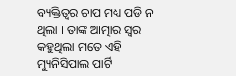ବ୍ୟକ୍ତିତ୍ୱର ଚାପ ମଧ୍ୟ ପଡି ନ ଥିଲା । ତାଙ୍କ ଆତ୍ମାର ସ୍ୱର କହୁଥିଲା ମତେ ଏହି ମ୍ୟୁନିସିପାଲ ପାର୍ଟି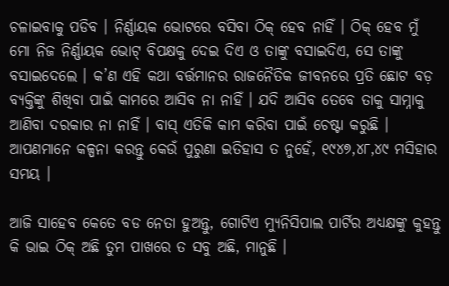ଚଳାଇବାକୁ ପଡିବ । ନିର୍ଣ୍ଣାୟକ ଭୋଟରେ ବସିବା ଠିକ୍ ହେବ ନାହିଁ । ଠିକ୍ ହେବ ମୁଁ ମୋ ନିଜ ନିର୍ଣ୍ଣାୟକ ଭୋଟ୍ ବିପକ୍ଷକୁ ଦେଇ ଦିଏ ଓ ତାଙ୍କୁ ବସାଇଦିଏ, ସେ ତାଙ୍କୁ ବସାଇଦେଲେ । କ’ଣ ଏହି କଥା ବର୍ତ୍ତମାନର ରାଜନୈତିକ ଜୀବନରେ ପ୍ରତି ଛୋଟ ବଡ଼ ବ୍ୟକ୍ତିଙ୍କୁ ଶିଖିବା ପାଇଁ କାମରେ ଆସିବ ନା ନାହିଁ । ଯଦି ଆସିବ ତେବେ ତାକୁ ସାମ୍ନାକୁ ଆଣିବା ଦରକାର ନା ନାହିଁ । ବାସ୍ ଏତିକି କାମ କରିବା ପାଇଁ ଚେଷ୍ଟା କରୁଛି । ଆପଣମାନେ କଳ୍ପନା କରନ୍ତୁ କେଉଁ ପୁରୁଣା ଇତିହାସ ତ ନୁହେଁ, ୧୯୪୭,୪୮,୪୯ ମସିହାର ସମୟ ।

ଆଜି ସାହେବ କେତେ ବଡ ନେତା ହୁଅନ୍ତୁ, ଗୋଟିଏ ମ୍ୟୁନିସିପାଲ ପାର୍ଟିର ଅଧ୍ୟକ୍ଷଙ୍କୁ କୁହନ୍ତୁ କି ଭାଇ ଠିକ୍ ଅଛି ତୁମ ପାଖରେ ତ ସବୁ ଅଛି, ମାନୁଛି ।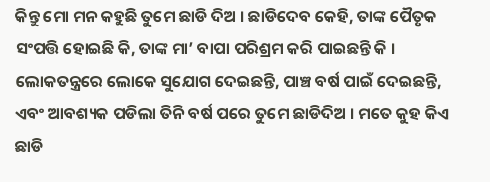କିନ୍ତୁ ମୋ ମନ କହୁଛି ତୁମେ ଛାଡି ଦିଅ । ଛାଡିଦେବ କେହି, ତାଙ୍କ ପୈତୃକ ସଂପତ୍ତି ହୋଇଛି କି, ତାଙ୍କ ମା’ ବାପା ପରିଶ୍ରମ କରି ପାଇଛନ୍ତି କି । ଲୋକତନ୍ତ୍ରରେ ଲୋକେ ସୁଯୋଗ ଦେଇଛନ୍ତି, ପାଞ୍ଚ ବର୍ଷ ପାଇଁ ଦେଇଛନ୍ତି, ଏବଂ ଆବଶ୍ୟକ ପଡିଲା ତିନି ବର୍ଷ ପରେ ତୁମେ ଛାଡିଦିଅ । ମତେ କୁହ କିଏ ଛାଡି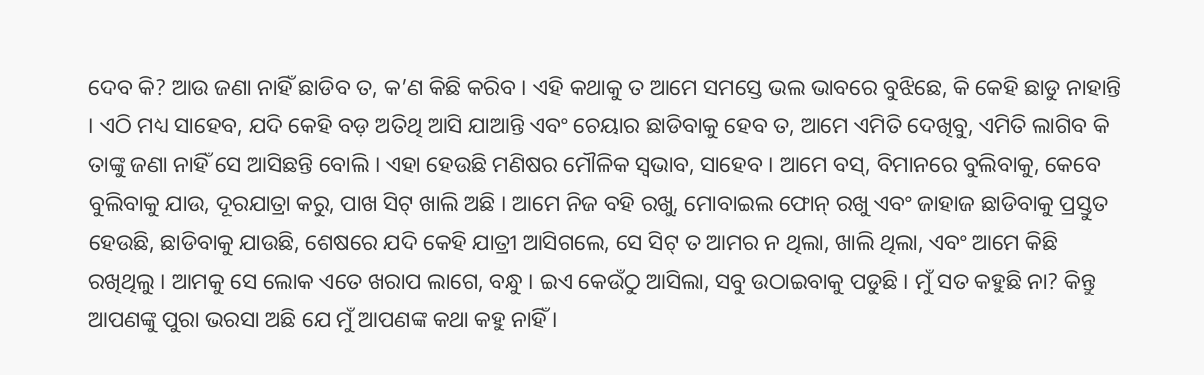ଦେବ କି? ଆଉ ଜଣା ନାହିଁ ଛାଡିବ ତ, କ’ଣ କିଛି କରିବ । ଏହି କଥାକୁ ତ ଆମେ ସମସ୍ତେ ଭଲ ଭାବରେ ବୁଝିଛେ, କି କେହି ଛାଡୁ ନାହାନ୍ତି । ଏଠି ମଧ୍ୟ ସାହେବ, ଯଦି କେହି ବଡ଼ ଅତିଥି ଆସି ଯାଆନ୍ତି ଏବଂ ଚେୟାର ଛାଡିବାକୁ ହେବ ତ, ଆମେ ଏମିତି ଦେଖିବୁ, ଏମିତି ଲାଗିବ କି ତାଙ୍କୁ ଜଣା ନାହିଁ ସେ ଆସିଛନ୍ତି ବୋଲି । ଏହା ହେଉଛି ମଣିଷର ମୌଳିକ ସ୍ୱଭାବ, ସାହେବ । ଆମେ ବସ୍, ବିମାନରେ ବୁଲିବାକୁ, କେବେ ବୁଲିବାକୁ ଯାଉ, ଦୂରଯାତ୍ରା କରୁ, ପାଖ ସିଟ୍ ଖାଲି ଅଛି । ଆମେ ନିଜ ବହି ରଖୁ, ମୋବାଇଲ ଫୋନ୍ ରଖୁ ଏବଂ ଜାହାଜ ଛାଡିବାକୁ ପ୍ରସ୍ତୁତ ହେଉଛି, ଛାଡିବାକୁ ଯାଉଛି, ଶେଷରେ ଯଦି କେହି ଯାତ୍ରୀ ଆସିଗଲେ, ସେ ସିଟ୍ ତ ଆମର ନ ଥିଲା, ଖାଲି ଥିଲା, ଏବଂ ଆମେ କିଛି ରଖିଥିଲୁ । ଆମକୁ ସେ ଲୋକ ଏତେ ଖରାପ ଲାଗେ, ବନ୍ଧୁ । ଇଏ କେଉଁଠୁ ଆସିଲା, ସବୁ ଉଠାଇବାକୁ ପଡୁଛି । ମୁଁ ସତ କହୁଛି ନା? କିନ୍ତୁ ଆପଣଙ୍କୁ ପୁରା ଭରସା ଅଛି ଯେ ମୁଁ ଆପଣଙ୍କ କଥା କହୁ ନାହିଁ ।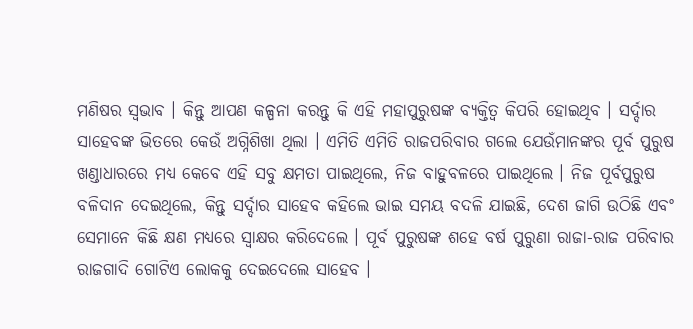ମଣିଷର ସ୍ୱଭାବ । କିନ୍ତୁ ଆପଣ କଳ୍ପନା କରନ୍ତୁ କି ଏହି ମହାପୁରୁଷଙ୍କ ବ୍ୟକ୍ତିତ୍ୱ କିପରି ହୋଇଥିବ । ସର୍ଦ୍ଦାର ସାହେବଙ୍କ ଭିତରେ କେଉଁ ଅଗ୍ନିଶିଖା ଥିଲା । ଏମିତି ଏମିତି ରାଜପରିବାର ଗଲେ ଯେଉଁମାନଙ୍କର ପୂର୍ବ ପୁରୁଷ ଖଣ୍ଡାଧାରରେ ମଧ୍ୟ କେବେ ଏହି ସବୁ କ୍ଷମତା ପାଇଥିଲେ, ନିଜ ବାହୁବଳରେ ପାଇଥିଲେ । ନିଜ ପୂର୍ବପୁରୁଷ ବଳିଦାନ ଦେଇଥିଲେ, କିନ୍ତୁ ସର୍ଦ୍ଦାର ସାହେବ କହିଲେ ଭାଇ ସମୟ ବଦଳି ଯାଇଛି, ଦେଶ ଜାଗି ଉଠିଛି ଏବଂ ସେମାନେ କିଛି କ୍ଷଣ ମଧ୍ୟରେ ସ୍ୱାକ୍ଷର କରିଦେଲେ । ପୂର୍ବ ପୁରୁଷଙ୍କ ଶହେ ବର୍ଷ ପୁରୁଣା ରାଜା-ରାଜ ପରିବାର ରାଜଗାଦି ଗୋଟିଏ ଲୋକକୁ ଦେଇଦେଲେ ସାହେବ ।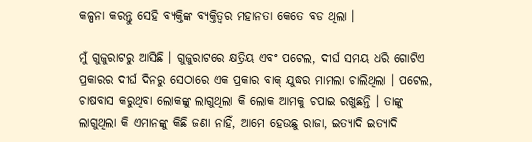କଳ୍ପନା କରନ୍ତୁ ସେହି ବ୍ୟକ୍ତିଙ୍କ ବ୍ୟକ୍ତିତ୍ୱର ମହାନତା କେତେ ବଡ ଥିଲା ।

ମୁଁ ଗୁଜୁରାଟରୁ ଆସିଛି । ଗୁଜୁରାଟରେ କ୍ଷତ୍ରିୟ ଏବଂ ପଟେଲ, ଦୀର୍ଘ ସମୟ ଧରି ଗୋଟିଏ ପ୍ରକାରର ଦୀର୍ଘ ଦିନରୁ ସେଠାରେ ଏକ ପ୍ରକାର ବାକ୍ ଯୁଦ୍ଧର ମାମଲା ଚାଲିଥିଲା । ପଟେଲ, ଚାଷବାସ କରୁଥିବା ଲୋକଙ୍କୁ ଲାଗୁଥିଲା କି ଲୋକ ଆମକୁ ଚପାଇ ରଖୁଛନ୍ତି । ତାଙ୍କୁ ଲାଗୁଥିଲା କି ଏମାନଙ୍କୁ କିଛି ଜଣା ନାହିଁ, ଆମେ ହେଉଛୁ ରାଜା, ଇତ୍ୟାଦି ଇତ୍ୟାଦି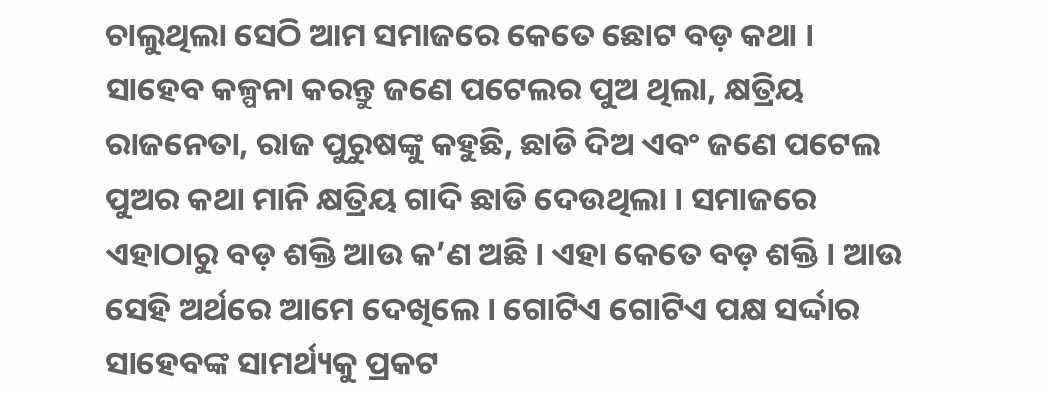ଚାଲୁଥିଲା ସେଠି ଆମ ସମାଜରେ କେତେ ଛୋଟ ବଡ଼ କଥା । ସାହେବ କଳ୍ପନା କରନ୍ତୁ ଜଣେ ପଟେଲର ପୁଅ ଥିଲା, କ୍ଷତ୍ରିୟ ରାଜନେତା, ରାଜ ପୁରୁଷଙ୍କୁ କହୁଛି, ଛାଡି ଦିଅ ଏବଂ ଜଣେ ପଟେଲ ପୁଅର କଥା ମାନି କ୍ଷତ୍ରିୟ ଗାଦି ଛାଡି ଦେଉଥିଲା । ସମାଜରେ ଏହାଠାରୁ ବଡ଼ ଶକ୍ତି ଆଉ କ’ଣ ଅଛି । ଏହା କେତେ ବଡ଼ ଶକ୍ତି । ଆଉ ସେହି ଅର୍ଥରେ ଆମେ ଦେଖିଲେ । ଗୋଟିଏ ଗୋଟିଏ ପକ୍ଷ ସର୍ଦ୍ଦାର ସାହେବଙ୍କ ସାମର୍ଥ୍ୟକୁ ପ୍ରକଟ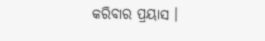କରିବାର ପ୍ରୟାସ ।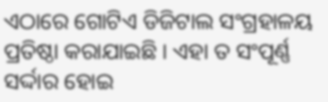ଏଠାରେ ଗୋଟିଏ ଡିଜିଟାଲ ସଂଗ୍ରହାଳୟ ପ୍ରତିଷ୍ଠା କରାଯାଇଛି । ଏହା ତ ସଂପୂର୍ଣ୍ଣ ସର୍ଦ୍ଦାର ହୋଇ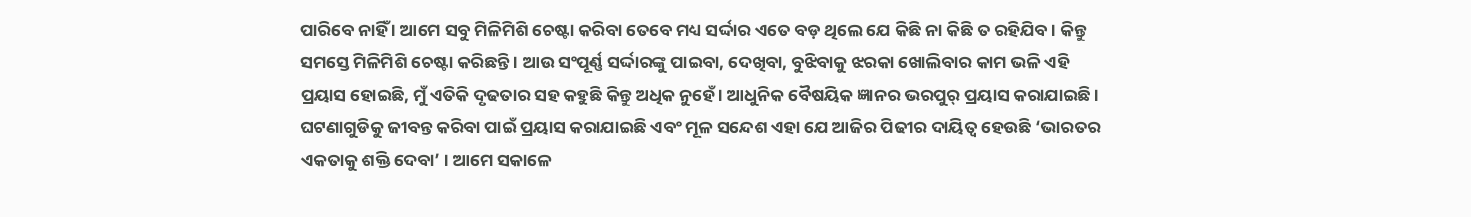ପାରିବେ ନାହିଁ । ଆମେ ସବୁ ମିଳିମିଶି ଚେଷ୍ଟା କରିବା ତେବେ ମଧ୍ୟ ସର୍ଦ୍ଦାର ଏତେ ବଡ଼ ଥିଲେ ଯେ କିଛି ନା କିଛି ତ ରହିଯିବ । କିନ୍ତୁ ସମସ୍ତେ ମିଳିମିଶି ଚେଷ୍ଟା କରିଛନ୍ତି । ଆଉ ସଂପୂର୍ଣ୍ଣ ସର୍ଦ୍ଦାରଙ୍କୁ ପାଇବା, ଦେଖିବା, ବୁଝିବାକୁ ଝରକା ଖୋଲିବାର କାମ ଭଳି ଏହି ପ୍ରୟାସ ହୋଇଛି, ମୁଁ ଏତିକି ଦୃଢତାର ସହ କହୁଛି କିନ୍ତୁ ଅଧିକ ନୁହେଁ । ଆଧୁନିକ ବୈଷୟିକ ଜ୍ଞାନର ଭରପୁର୍ ପ୍ରୟାସ କରାଯାଇଛି । ଘଟଣାଗୁଡିକୁ ଜୀବନ୍ତ କରିବା ପାଇଁ ପ୍ରୟାସ କରାଯାଇଛି ଏବଂ ମୂଳ ସନ୍ଦେଶ ଏହା ଯେ ଆଜିର ପିଢୀର ଦାୟିତ୍ୱ ହେଉଛି ‘ଭାରତର ଏକତାକୁ ଶକ୍ତି ଦେବା’ । ଆମେ ସକାଳେ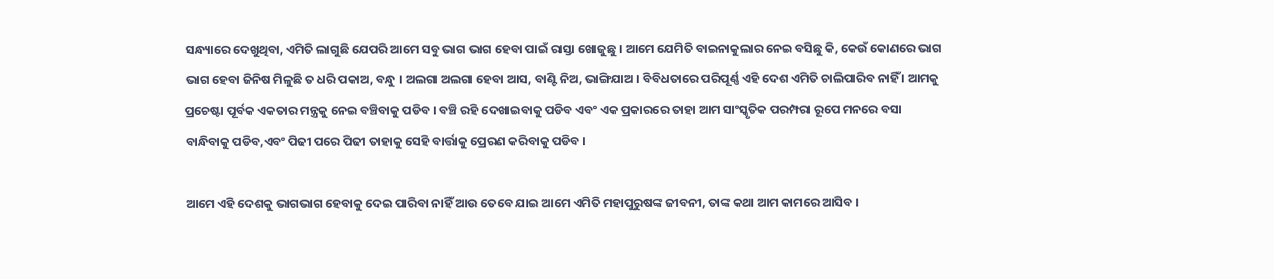ସନ୍ଧ୍ୟାରେ ଦେଖୁଥିବା, ଏମିତି ଲାଗୁଛି ଯେପରି ଆମେ ସବୁ ଭାଗ ଭାଗ ହେବା ପାଇଁ ରାସ୍ତା ଖୋଜୁଛୁ । ଆମେ ଯେମିତି ବାଇନାକୁଲାର ନେଇ ବସିଛୁ କି, କେଉଁ କୋଣରେ ଭାଗ ଭାଗ ହେବା ଜିନିଷ ମିଳୁଛି ତ ଧରି ପକାଅ, ବନ୍ଧୁ । ଅଲଗା ଅଲଗା ହେବା ଆସ, ବାଣ୍ଟି ନିଅ, ଭାଙ୍ଗିଯାଅ । ବିବିଧତାରେ ପରିପୂର୍ଣ୍ଣ ଏହି ଦେଶ ଏମିତି ଚାଲିପାରିବ ନାହିଁ । ଆମକୁ ପ୍ରଚେଷ୍ଟା ପୂର୍ବକ ଏକତାର ମନ୍ତ୍ରକୁ ନେଇ ବଞ୍ଚିବାକୁ ପଡିବ । ବଞ୍ଚି ରହି ଦେଖାଇବାକୁ ପଡିବ ଏବଂ ଏକ ପ୍ରକାରରେ ତାହା ଆମ ସାଂସ୍କୃତିକ ପରମ୍ପରା ରୂପେ ମନରେ ବସା ବାନ୍ଧିବାକୁ ପଡିବ,ଏବଂ ପିଢୀ ପରେ ପିଢୀ ତାହାକୁ ସେହି ବାର୍ତ୍ତାକୁ ପ୍ରେରଣ କରିବାକୁ ପଡିବ ।

ଆମେ ଏହି ଦେଶକୁ ଭାଗଭାଗ ହେବାକୁ ଦେଇ ପାରିବା ନାହିଁ ଆଉ ତେବେ ଯାଇ ଆମେ ଏମିତି ମହାପୁରୁଷଙ୍କ ଜୀବନୀ, ତାଙ୍କ କଥା ଆମ କାମରେ ଆସିବ ।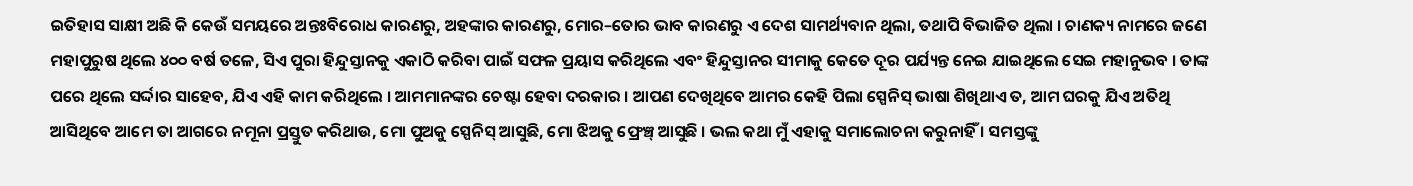ଇତିହାସ ସାକ୍ଷୀ ଅଛି କି କେଉଁ ସମୟରେ ଅନ୍ତଃବିରୋଧ କାରଣରୁ, ଅହଙ୍କାର କାରଣରୁ, ମୋର–ତୋର ଭାବ କାରଣରୁ ଏ ଦେଶ ସାମର୍ଥ୍ୟବାନ ଥିଲା, ତଥାପି ବିଭାଜିତ ଥିଲା । ଚାଣକ୍ୟ ନାମରେ ଜଣେ ମହାପୁରୁଷ ଥିଲେ ୪୦୦ ବର୍ଷ ତଳେ, ସିଏ ପୁରା ହିନ୍ଦୁସ୍ତାନକୁ ଏକାଠି କରିବା ପାଇଁ ସଫଳ ପ୍ରୟାସ କରିଥିଲେ ଏବଂ ହିନ୍ଦୁସ୍ତାନର ସୀମାକୁ କେତେ ଦୂର ପର୍ଯ୍ୟନ୍ତ ନେଇ ଯାଇଥିଲେ ସେଇ ମହାନୁଭବ । ତାଙ୍କ ପରେ ଥିଲେ ସର୍ଦ୍ଦାର ସାହେବ, ଯିଏ ଏହି କାମ କରିଥିଲେ । ଆମମାନଙ୍କର ଚେଷ୍ଟା ହେବା ଦରକାର । ଆପଣ ଦେଖିଥିବେ ଆମର କେହି ପିଲା ସ୍ପେନିସ୍ ଭାଷା ଶିଖିଥାଏ ତ, ଆମ ଘରକୁ ଯିଏ ଅତିଥି ଆସିଥିବେ ଆମେ ତା ଆଗରେ ନମୂନା ପ୍ରସ୍ତୁତ କରିଥାଉ, ମୋ ପୁଅକୁ ସ୍ପେନିସ୍ ଆସୁଛି, ମୋ ଝିଅକୁ ଫ୍ରେଞ୍ଚ୍ ଆସୁଛି । ଭଲ କଥା ମୁଁ ଏହାକୁ ସମାଲୋଚନା କରୁନାହିଁ । ସମସ୍ତଙ୍କୁ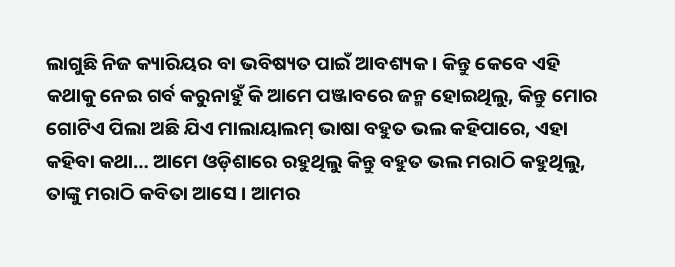ଲାଗୁଛି ନିଜ କ୍ୟାରିୟର ବା ଭବିଷ୍ୟତ ପାଇଁ ଆବଶ୍ୟକ । କିନ୍ତୁ କେବେ ଏହି କଥାକୁ ନେଇ ଗର୍ବ କରୁନାହୁଁ କି ଆମେ ପଞ୍ଜାବରେ ଜନ୍ମ ହୋଇଥିଲୁ, କିନ୍ତୁ ମୋର ଗୋଟିଏ ପିଲା ଅଛି ଯିଏ ମାଲାୟାଲମ୍ ଭାଷା ବହୁତ ଭଲ କହିପାରେ, ଏହା କହିବା କଥା… ଆମେ ଓଡ଼ିଶାରେ ରହୁଥିଲୁ କିନ୍ତୁ ବହୁତ ଭଲ ମରାଠି କହୁଥିଲୁ, ତାଙ୍କୁ ମରାଠି କବିତା ଆସେ । ଆମର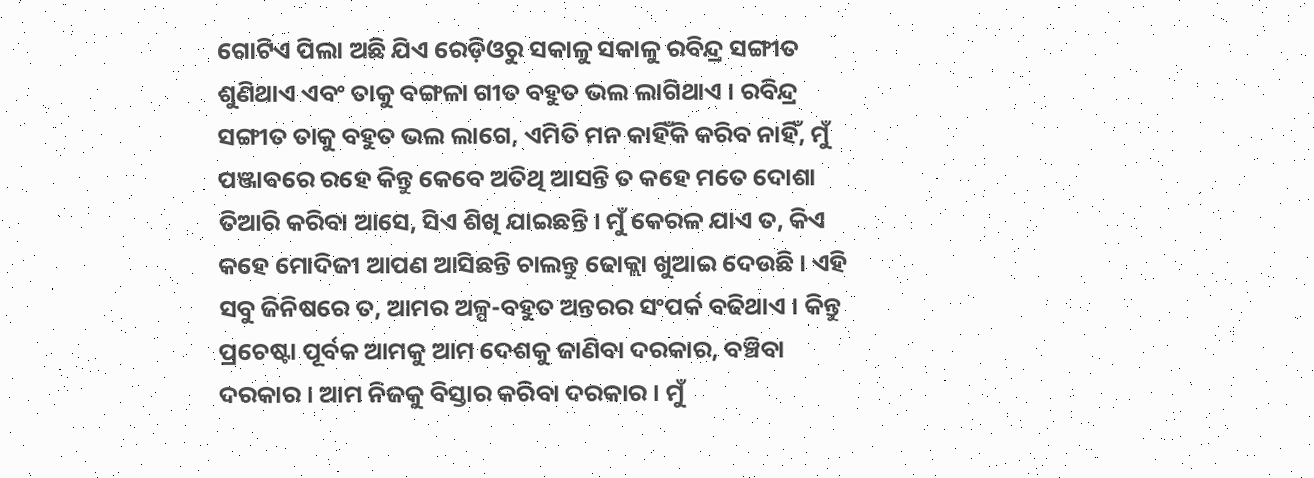ଗୋଟିଏ ପିଲା ଅଛି ଯିଏ ରେଡ଼ିଓରୁ ସକାଳୁ ସକାଳୁ ରବିନ୍ଦ୍ର ସଙ୍ଗୀତ ଶୁଣିଥାଏ ଏବଂ ତାକୁ ବଙ୍ଗଳା ଗୀତ ବହୁତ ଭଲ ଲାଗିଥାଏ । ରବିନ୍ଦ୍ର ସଙ୍ଗୀତ ତାକୁ ବହୁତ ଭଲ ଲାଗେ, ଏମିତି ମନ କାହିଁକି କରିବ ନାହିଁ, ମୁଁ ପଞ୍ଜାବରେ ରହେ କିନ୍ତୁ କେବେ ଅତିଥି ଆସନ୍ତି ତ କହେ ମତେ ଦୋଶା ତିଆରି କରିବା ଆସେ, ସିଏ ଶିଖି ଯାଇଛନ୍ତି । ମୁଁ କେରଳ ଯାଏ ତ, କିଏ କହେ ମୋଦିଜୀ ଆପଣ ଆସିଛନ୍ତି ଚାଲନ୍ତୁ ଢୋକ୍ଲା ଖୁଆଇ ଦେଉଛି । ଏହି ସବୁ ଜିନିଷରେ ତ, ଆମର ଅଳ୍ପ-ବହୁତ ଅନ୍ତରର ସଂପର୍କ ବଢିଥାଏ । କିନ୍ତୁ ପ୍ରଚେଷ୍ଟା ପୂର୍ବକ ଆମକୁ ଆମ ଦେଶକୁ ଜାଣିବା ଦରକାର, ବଞ୍ଚିବା ଦରକାର । ଆମ ନିଜକୁ ବିସ୍ତାର କରିବା ଦରକାର । ମୁଁ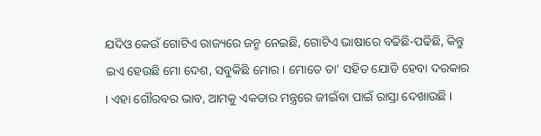ଯଦିଓ କେଉଁ ଗୋଟିଏ ରାଜ୍ୟରେ ଜନ୍ମ ନେଇଛି, ଗୋଟିଏ ଭାଷାରେ ବଢିଛି-ପଢିଛି, କିନ୍ତୁ ଇଏ ହେଉଛି ମୋ ଦେଶ, ସବୁକିଛି ମୋର । ମୋତେ ତା’ ସହିତ ଯୋଡି ହେବା ଦରକାର । ଏହା ଗୌରବର ଭାବ, ଆମକୁ ଏକତାର ମନ୍ତ୍ରରେ ଜୀଇଁବା ପାଇଁ ରାସ୍ତା ଦେଖାଉଛି ।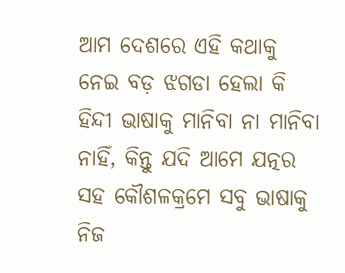ଆମ ଦେଶରେ ଏହି କଥାକୁ ନେଇ ବଡ଼ ଝଗଡା ହେଲା କି ହିନ୍ଦୀ ଭାଷାକୁ ମାନିବା ନା ମାନିବା ନାହିଁ, କିନ୍ତୁ ଯଦି ଆମେ ଯତ୍ନର ସହ କୌଶଳକ୍ରମେ ସବୁ ଭାଷାକୁ ନିଜ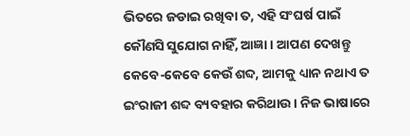ଭିତରେ ଜଡାଇ ରଖିବା ତ, ଏହି ସଂଘର୍ଷ ପାଇଁ କୌଣସି ସୁଯୋଗ ନାହିଁ, ଆଜ୍ଞା । ଆପଣ ଦେଖନ୍ତୁ କେବେ-କେବେ କେଉଁ ଶବ୍ଦ, ଆମକୁ ଧ୍ୟାନ ନଥାଏ ତ ଇଂରାଜୀ ଶବ୍ଦ ବ୍ୟବହାର କରିଥାଉ । ନିଜ ଭାଷାରେ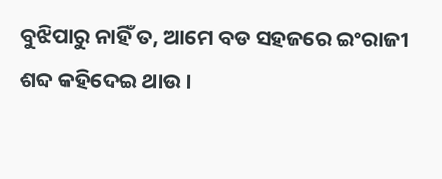ବୁଝିପାରୁ ନାହିଁ ତ, ଆମେ ବଡ ସହଜରେ ଇଂରାଜୀ ଶବ୍ଦ କହିଦେଇ ଥାଉ ।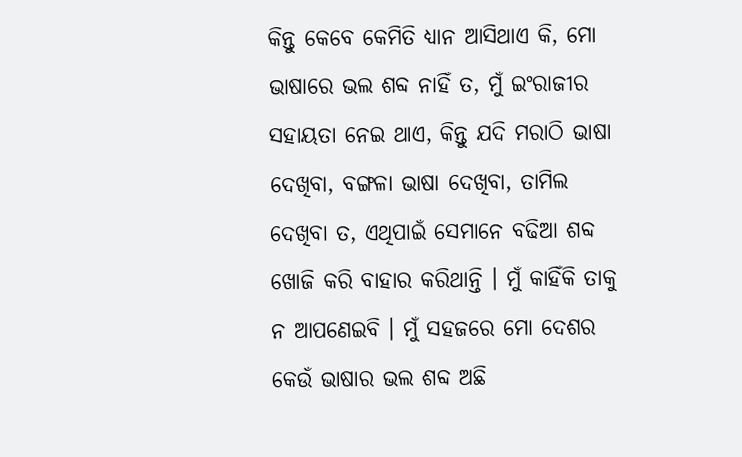କିନ୍ତୁ କେବେ କେମିତି ଧ୍ୟାନ ଆସିଥାଏ କି, ମୋ ଭାଷାରେ ଭଲ ଶବ୍ଦ ନାହିଁ ତ, ମୁଁ ଇଂରାଜୀର ସହାୟତା ନେଇ ଥାଏ, କିନ୍ତୁ ଯଦି ମରାଠି ଭାଷା ଦେଖିବା, ବଙ୍ଗଳା ଭାଷା ଦେଖିବା, ତାମିଲ ଦେଖିବା ତ, ଏଥିପାଇଁ ସେମାନେ ବଢିଆ ଶବ୍ଦ ଖୋଜି କରି ବାହାର କରିଥାନ୍ତି । ମୁଁ କାହିଁକି ତାକୁ ନ ଆପଣେଇବି । ମୁଁ ସହଜରେ ମୋ ଦେଶର କେଉଁ ଭାଷାର ଭଲ ଶବ୍ଦ ଅଛି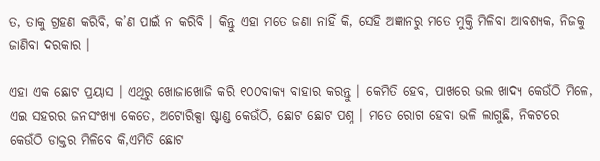ତ, ତାକୁ ଗ୍ରହଣ କରିବି, କ’ଣ ପାଇଁ ନ କରିବି । କିନ୍ତୁ ଏହା ମତେ ଜଣା ନାହିଁ କି, ସେହି ଅଜ୍ଞାନରୁ ମତେ ମୁକ୍ତି ମିଳିବା ଆବଶ୍ୟକ, ନିଜକୁ ଜାଣିବା ଦରକାର ।

ଏହା ଏକ ଛୋଟ ପ୍ରୟାସ । ଏଥିରୁ ଖୋଜାଖୋଜି କରି ୧୦୦ବାକ୍ୟ ବାହାର କରନ୍ତୁ । କେମିତି ହେବ, ପାଖରେ ଭଲ ଖାଦ୍ୟ କେଉଁଠି ମିଳେ, ଏଇ ସହରର ଜନସଂଖ୍ୟା କେତେ, ଅଟୋରିକ୍ସା ଷ୍ଟାଣ୍ଡ କେଉଁଠି, ଛୋଟ ଛୋଟ ପଶ୍ନ । ମତେ ରୋଗ ହେବା ଭଳି ଲାଗୁଛି, ନିକଟରେ କେଉଁଠି ଡାକ୍ତର ମିଳିବେ କି,ଏମିତି ଛୋଟ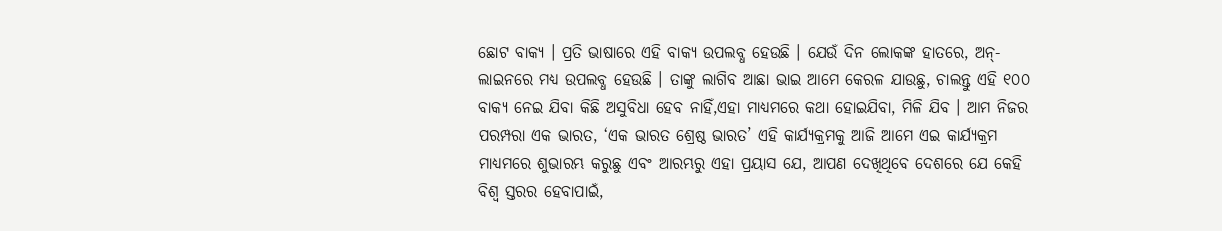ଛୋଟ ବାକ୍ୟ । ପ୍ରତି ଭାଷାରେ ଏହି ବାକ୍ୟ ଉପଲବ୍ଧ ହେଉଛି । ଯେଉଁ ଦିନ ଲୋକଙ୍କ ହାତରେ, ଅନ୍-ଲାଇନରେ ମଧ୍ୟ ଉପଲବ୍ଧ ହେଉଛି । ତାଙ୍କୁ ଲାଗିବ ଆଛା ଭାଇ ଆମେ କେରଳ ଯାଉଛୁ, ଚାଲନ୍ତୁ ଏହି ୧୦୦ ବାକ୍ୟ ନେଇ ଯିବା କିଛି ଅସୁବିଧା ହେବ ନାହିଁ,ଏହା ମାଧ୍ୟମରେ କଥା ହୋଇଯିବା, ମିଳି ଯିବ । ଆମ ନିଜର ପରମ୍ପରା ଏକ ଭାରତ, ‘ଏକ ଭାରତ ଶ୍ରେଷ୍ଠ ଭାରତ’ ଏହି କାର୍ଯ୍ୟକ୍ରମକୁ ଆଜି ଆମେ ଏଇ କାର୍ଯ୍ୟକ୍ରମ ମାଧ୍ୟମରେ ଶୁଭାରମ୍ଭ କରୁଛୁ ଏବଂ ଆରମ୍ଭରୁ ଏହା ପ୍ରୟାସ ଯେ, ଆପଣ ଦେଖିଥିବେ ଦେଶରେ ଯେ କେହି ବିଶ୍ୱ ସ୍ତରର ହେବାପାଇଁ,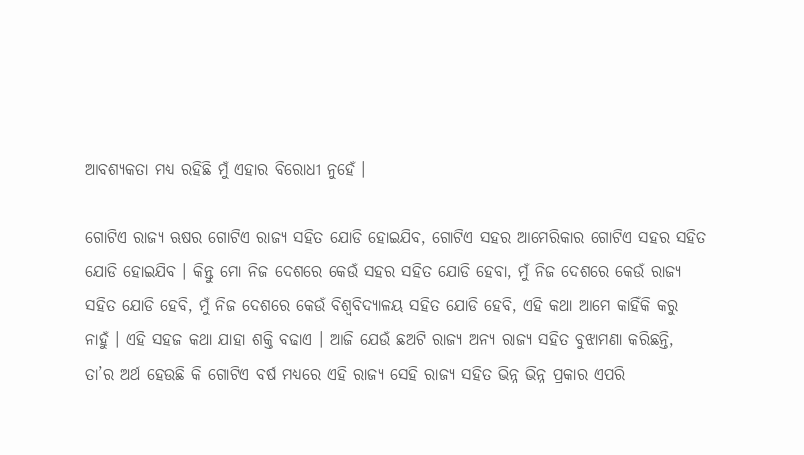ଆବଶ୍ୟକତା ମଧ୍ୟ ରହିଛି ମୁଁ ଏହାର ବିରୋଧୀ ନୁହେଁ ।

ଗୋଟିଏ ରାଜ୍ୟ ଋଷର ଗୋଟିଏ ରାଜ୍ୟ ସହିତ ଯୋଡି ହୋଇଯିବ, ଗୋଟିଏ ସହର ଆମେରିକାର ଗୋଟିଏ ସହର ସହିତ ଯୋଡି ହୋଇଯିବ । କିନ୍ତୁ ମୋ ନିଜ ଦେଶରେ କେଉଁ ସହର ସହିତ ଯୋଡି ହେବା, ମୁଁ ନିଜ ଦେଶରେ କେଉଁ ରାଜ୍ୟ ସହିତ ଯୋଡି ହେବି, ମୁଁ ନିଜ ଦେଶରେ କେଉଁ ବିଶ୍ୱବିଦ୍ୟାଳୟ ସହିତ ଯୋଡି ହେବି, ଏହି କଥା ଆମେ କାହିଁକି କରୁ ନାହୁଁ । ଏହି ସହଜ କଥା ଯାହା ଶକ୍ତି ବଢାଏ । ଆଜି ଯେଉଁ ଛଅଟି ରାଜ୍ୟ ଅନ୍ୟ ରାଜ୍ୟ ସହିତ ବୁଝାମଣା କରିଛନ୍ତି, ତା’ର ଅର୍ଥ ହେଉଛି କି ଗୋଟିଏ ବର୍ଷ ମଧ୍ୟରେ ଏହି ରାଜ୍ୟ ସେହି ରାଜ୍ୟ ସହିତ ଭିନ୍ନ ଭିନ୍ନ ପ୍ରକାର ଏପରି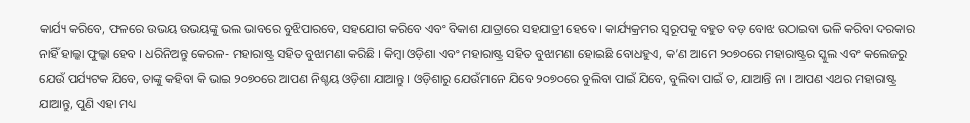କାର୍ଯ୍ୟ କରିବେ, ଫଳରେ ଉଭୟ ଉଭୟଙ୍କୁ ଭଲ ଭାବରେ ବୁଝିପାରବେ, ସହଯୋଗ କରିବେ ଏବଂ ବିକାଶ ଯାତ୍ରାରେ ସହଯାତ୍ରୀ ହେବେ । କାର୍ଯ୍ୟକ୍ରମର ସ୍ୱରୂପକୁ ବହୁତ ବଡ଼ ବୋଝ ଉଠାଇବା ଭଳି କରିବା ଦରକାର ନାହିଁ ହାଲ୍କା ଫୁଲ୍କା ହେବ । ଧରିନିଅନ୍ତୁ କେରଳ- ମହାରାଷ୍ଟ୍ର ସହିତ ବୁଝାମଣା କରିଛି । କିମ୍ବା ଓଡ଼ିଶା ଏବଂ ମହାରାଷ୍ଟ୍ର ସହିତ ବୁଝାମଣା ହୋଇଛି ବୋଧହୁଏ, କ’ଣ ଆମେ ୨୦୭୦ରେ ମହାରାଷ୍ଟ୍ରର ସ୍କୁଲ ଏବଂ କଲେଜରୁ ଯେଉଁ ପର୍ଯ୍ୟଟକ ଯିବେ, ତାଙ୍କୁ କହିବା କି ଭାଇ ୨୦୭୦ରେ ଆପଣ ନିଶ୍ଚୟ ଓଡ଼ିଶା ଯାଆନ୍ତୁ । ଓଡ଼ିଶାରୁ ଯେଉଁମାନେ ଯିବେ ୨୦୭୦ରେ ବୁଲିବା ପାଇଁ ଯିବେ, ବୁଲିବା ପାଇଁ ତ, ଯାଆନ୍ତି ନା । ଆପଣ ଏଥର ମହାରାଷ୍ଟ୍ର ଯାଆନ୍ତୁ, ପୁଣି ଏହା ମଧ୍ୟ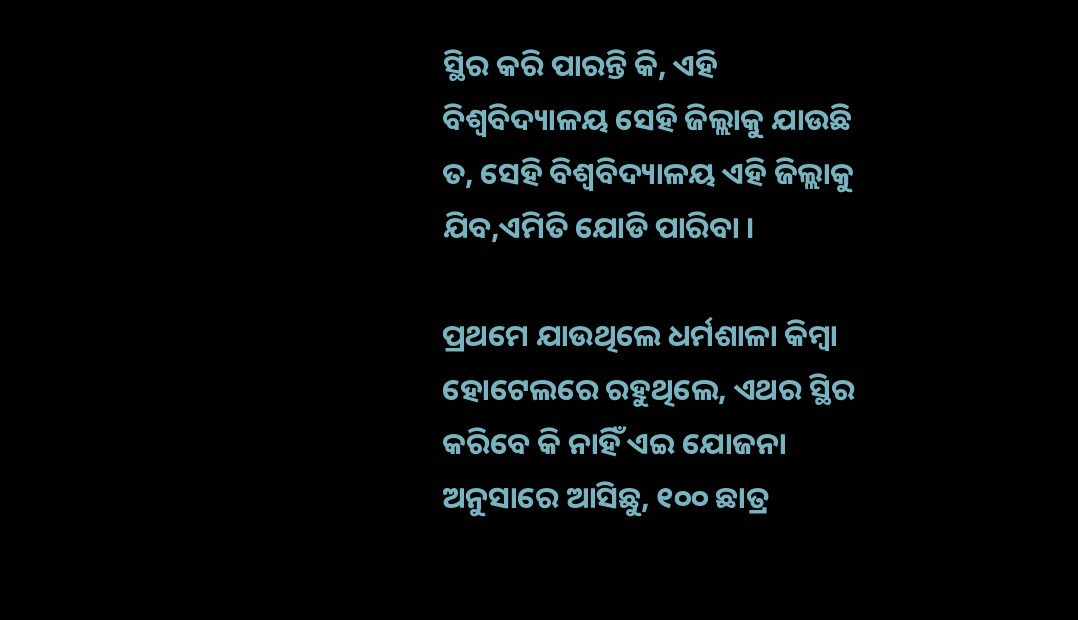ସ୍ଥିର କରି ପାରନ୍ତି କି, ଏହି ବିଶ୍ୱବିଦ୍ୟାଳୟ ସେହି ଜିଲ୍ଲାକୁ ଯାଉଛି ତ, ସେହି ବିଶ୍ୱବିଦ୍ୟାଳୟ ଏହି ଜିଲ୍ଲାକୁ ଯିବ,ଏମିତି ଯୋଡି ପାରିବା ।

ପ୍ରଥମେ ଯାଉଥିଲେ ଧର୍ମଶାଳା କିମ୍ବା ହୋଟେଲରେ ରହୁଥିଲେ, ଏଥର ସ୍ଥିର କରିବେ କି ନାହିଁ ଏଇ ଯୋଜନା ଅନୁସାରେ ଆସିଛୁ, ୧୦୦ ଛାତ୍ର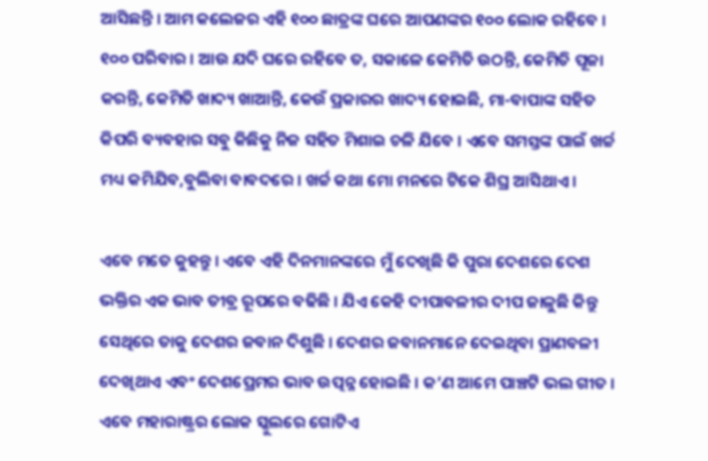ଆସିଛନ୍ତି । ଆମ କଲେଜର ଏହି ୧୦୦ ଛାତ୍ରଙ୍କ ଘରେ ଆପଣଙ୍କର ୧୦୦ ଲୋକ ରହିବେ । ୧୦୦ ପରିବାର । ଆଉ ଯଦି ଘରେ ରହିବେ ତ, ସକାଳେ କେମିତି ଉଠନ୍ତି, କେମିତି ପୂଜା କରନ୍ତି, କେମିତି ଖାଦ୍ୟ ଖାଆନ୍ତି, କେଉଁ ପ୍ରକାରର ଖାଦ୍ୟ ହୋଇଛି, ମା-ବାପାଙ୍କ ସହିତ କିପରି ବ୍ୟବହାର ସବୁ କିଛିକୁ ନିଜ ସହିତ ମିଶାଇ ଚଳି ଯିବେ । ଏବେ ସମସ୍ତଙ୍କ ପାଇଁ ଖର୍ଚ୍ଚ ମଧ୍ୟ କମିଯିବ,ବୁଲିବା ବାବଦରେ । ଖର୍ଚ୍ଚ କଥା ମୋ ମନରେ ଟିକେ ଶିଘ୍ର ଆସିଥାଏ ।

ଏବେ ମତେ କୁହନ୍ତୁ । ଏବେ ଏହି ଦିନମାନଙ୍କରେ ମୁଁ ଦେଖିଛି କି ପୁରା ଦେଶରେ ଦେଶ ଭକ୍ତିର ଏକ ଭାବ ତୀବ୍ର ରୂପରେ ବଢିଛି । ଯିଏ କେହି ଦୀପାବଳୀର ଦୀପ ଜାଳୁଛି କିନ୍ତୁ ସେଥିରେ ତାକୁ ଦେଶର ଜବାନ ଦିଶୁଛି । ଦେଶର ଜବାନମାନେ ଦେଇଥିବା ପ୍ରାଣବଳୀ ଦେଖିଥାଏ ଏବଂ ଦେଶପ୍ରେମର ଭାବ ଉତ୍ପନ୍ନ ହୋଇଛି । କ’ଣ ଆମେ ପାଞ୍ଚଟି ଭଲ ଗୀତ । ଏବେ ମହାରାଷ୍ଟ୍ରର ଲୋକ ସ୍କୁଲରେ ଗୋଟିଏ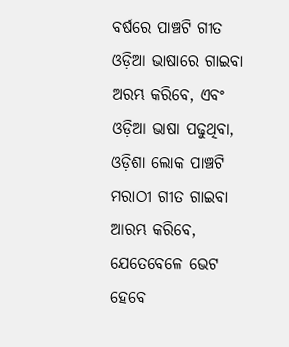ବର୍ଷରେ ପାଞ୍ଚଟି ଗୀତ ଓଡ଼ିଆ ଭାଷାରେ ଗାଇବା ଅରମ୍ଭ କରିବେ, ଏବଂ ଓଡ଼ିଆ ଭାଷା ପଢୁଥିବା, ଓଡ଼ିଶା ଲୋକ ପାଞ୍ଚଟି ମରାଠୀ ଗୀତ ଗାଇବା ଆରମ୍ଭ କରିବେ, ଯେତେବେଳେ ଭେଟ ହେବେ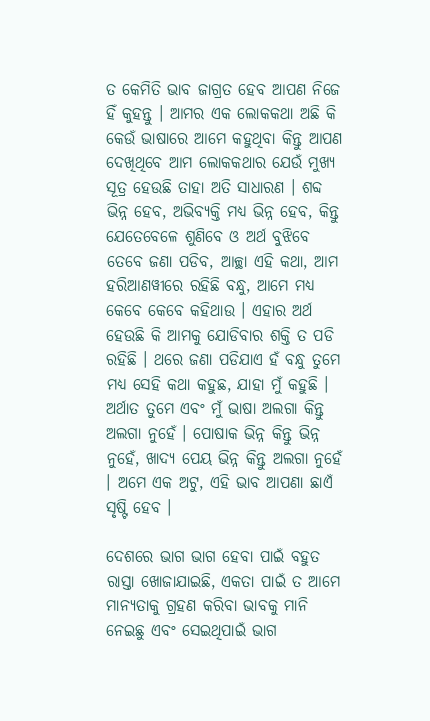ତ କେମିତି ଭାବ ଜାଗ୍ରତ ହେବ ଆପଣ ନିଜେ ହିଁ କୁହନ୍ତୁ । ଆମର ଏକ ଲୋକକଥା ଅଛି କି କେଉଁ ଭାଷାରେ ଆମେ କହୁଥିବା କିନ୍ତୁ ଆପଣ ଦେଖିଥିବେ ଆମ ଲୋକକଥାର ଯେଉଁ ମୁଖ୍ୟ ସୂତ୍ର ହେଉଛି ତାହା ଅତି ସାଧାରଣ । ଶବ୍ଦ ଭିନ୍ନ ହେବ, ଅଭିବ୍ୟକ୍ତି ମଧ୍ୟ ଭିନ୍ନ ହେବ, କିନ୍ତୁ ଯେତେବେଳେ ଶୁଣିବେ ଓ ଅର୍ଥ ବୁଝିବେ ତେବେ ଜଣା ପଡିବ, ଆଚ୍ଛା ଏହି କଥା, ଆମ ହରିଆଣୱୀରେ ରହିଛି ବନ୍ଧୁ, ଆମେ ମଧ୍ୟ କେବେ କେବେ କହିଥାଉ । ଏହାର ଅର୍ଥ ହେଉଛି କି ଆମକୁ ଯୋଡିବାର ଶକ୍ତି ତ ପଡି ରହିଛି । ଥରେ ଜଣା ପଡିଯାଏ ହଁ ବନ୍ଧୁ ତୁମେ ମଧ୍ୟ ସେହି କଥା କହୁଛ, ଯାହା ମୁଁ କହୁଛି । ଅର୍ଥାତ ତୁମେ ଏବଂ ମୁଁ ଭାଷା ଅଲଗା କିନ୍ତୁ ଅଲଗା ନୁହେଁ । ପୋଷାକ ଭିନ୍ନ କିନ୍ତୁ ଭିନ୍ନ ନୁହେଁ, ଖାଦ୍ୟ ପେୟ ଭିନ୍ନ କିନ୍ତୁ ଅଲଗା ନୁହେଁ । ଅମେ ଏକ ଅଟୁ, ଏହି ଭାବ ଆପଣା ଛାଏଁ ସୃଷ୍ଟି ହେବ ।

ଦେଶରେ ଭାଗ ଭାଗ ହେବା ପାଇଁ ବହୁତ ରାସ୍ତା ଖୋଜାଯାଇଛି, ଏକତା ପାଇଁ ତ ଆମେ ମାନ୍ୟତାକୁ ଗ୍ରହଣ କରିବା ଭାବକୁ ମାନି ନେଇଛୁ ଏବଂ ସେଇଥିପାଇଁ ଭାଗ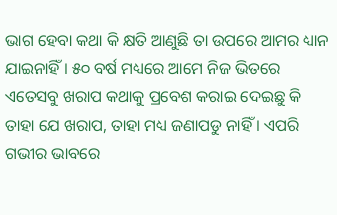ଭାଗ ହେବା କଥା କି କ୍ଷତି ଆଣୁଛି ତା ଉପରେ ଆମର ଧ୍ୟାନ ଯାଇନାହିଁ । ୫୦ ବର୍ଷ ମଧ୍ୟରେ ଆମେ ନିଜ ଭିତରେ ଏତେସବୁ ଖରାପ କଥାକୁ ପ୍ରବେଶ କରାଇ ଦେଇଛୁ କି ତାହା ଯେ ଖରାପ, ତାହା ମଧ୍ୟ ଜଣାପଡୁ ନାହିଁ । ଏପରି ଗଭୀର ଭାବରେ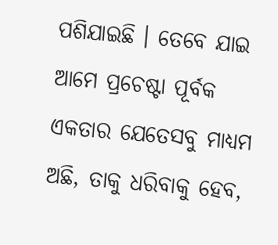ପଶିଯାଇଛି । ତେବେ ଯାଇ ଆମେ ପ୍ରଚେଷ୍ଟା ପୂର୍ବକ ଏକତାର ଯେତେସବୁ ମାଧ୍ୟମ ଅଛି, ତାକୁ ଧରିବାକୁ ହେବ,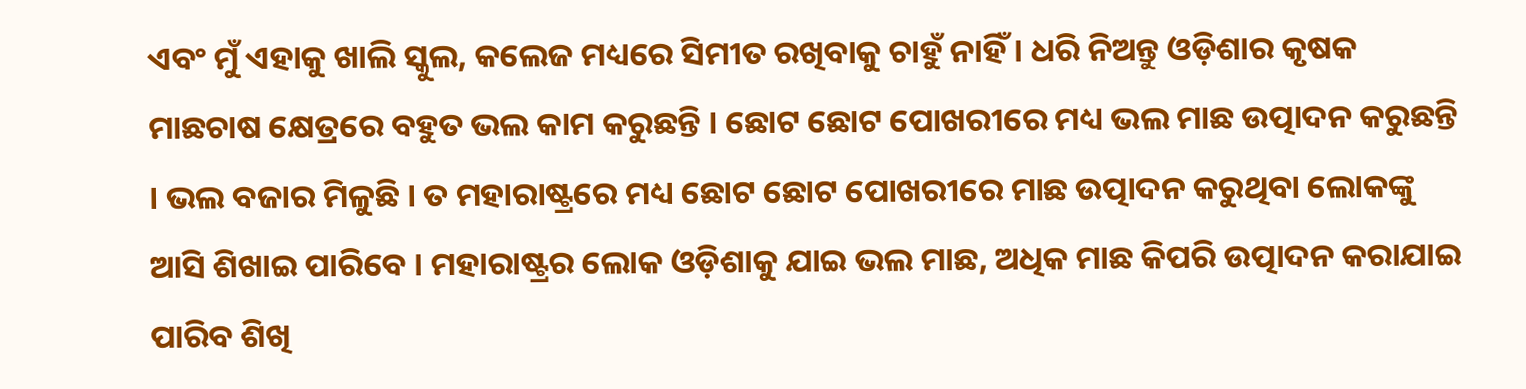ଏବଂ ମୁଁ ଏହାକୁ ଖାଲି ସ୍କୁଲ, କଲେଜ ମଧ୍ୟରେ ସିମୀତ ରଖିବାକୁ ଚାହୁଁ ନାହିଁ । ଧରି ନିଅନ୍ତୁ ଓଡ଼ିଶାର କୃଷକ ମାଛଚାଷ କ୍ଷେତ୍ରରେ ବହୁତ ଭଲ କାମ କରୁଛନ୍ତି । ଛୋଟ ଛୋଟ ପୋଖରୀରେ ମଧ୍ୟ ଭଲ ମାଛ ଉତ୍ପାଦନ କରୁଛନ୍ତି । ଭଲ ବଜାର ମିଳୁଛି । ତ ମହାରାଷ୍ଟ୍ରରେ ମଧ୍ୟ ଛୋଟ ଛୋଟ ପୋଖରୀରେ ମାଛ ଉତ୍ପାଦନ କରୁଥିବା ଲୋକଙ୍କୁ ଆସି ଶିଖାଇ ପାରିବେ । ମହାରାଷ୍ଟ୍ରର ଲୋକ ଓଡ଼ିଶାକୁ ଯାଇ ଭଲ ମାଛ, ଅଧିକ ମାଛ କିପରି ଉତ୍ପାଦନ କରାଯାଇ ପାରିବ ଶିଖି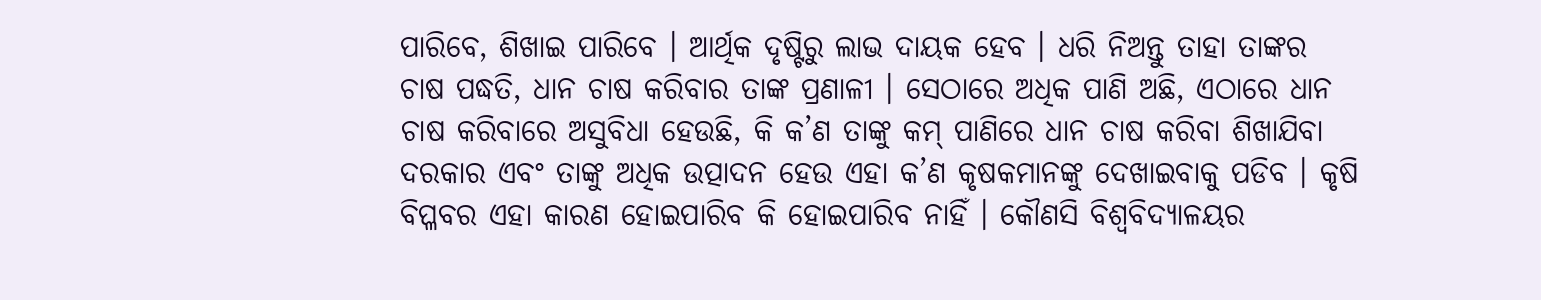ପାରିବେ, ଶିଖାଇ ପାରିବେ । ଆର୍ଥିକ ଦୃଷ୍ଟିରୁ ଲାଭ ଦାୟକ ହେବ । ଧରି ନିଅନ୍ତୁ ତାହା ତାଙ୍କର ଚାଷ ପଦ୍ଧତି, ଧାନ ଚାଷ କରିବାର ତାଙ୍କ ପ୍ରଣାଳୀ । ସେଠାରେ ଅଧିକ ପାଣି ଅଛି, ଏଠାରେ ଧାନ ଚାଷ କରିବାରେ ଅସୁବିଧା ହେଉଛି, କି କ’ଣ ତାଙ୍କୁ କମ୍ ପାଣିରେ ଧାନ ଚାଷ କରିବା ଶିଖାଯିବା ଦରକାର ଏବଂ ତାଙ୍କୁ ଅଧିକ ଉତ୍ପାଦନ ହେଉ ଏହା କ’ଣ କୃଷକମାନଙ୍କୁ ଦେଖାଇବାକୁ ପଡିବ । କୃଷି ବିପ୍ଳବର ଏହା କାରଣ ହୋଇପାରିବ କି ହୋଇପାରିବ ନାହିଁ । କୌଣସି ବିଶ୍ୱବିଦ୍ୟାଳୟର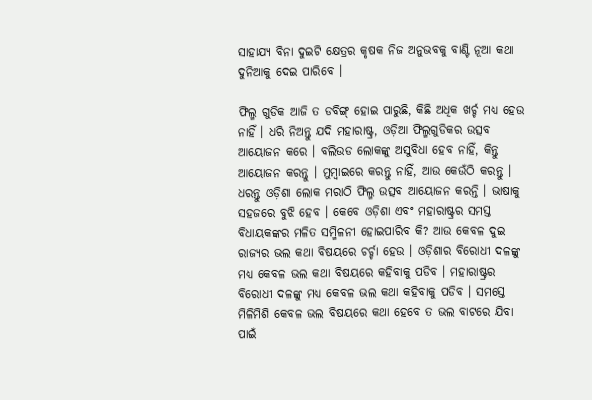ସାହାଯ୍ୟ ବିନା ଦୁଇଟି କ୍ଷେତ୍ରର କୃଷକ ନିଜ ଅନୁଭବକୁ ବାଣ୍ଟି ନୂଆ କଥା ଦୁନିଆକୁ ଦେଇ ପାରିବେ ।

ଫିଲ୍ମ ଗୁଡିକ ଆଜି ତ ଡବିଙ୍ଗ୍ ହୋଇ ପାରୁଛି, କିଛି ଅଧିକ ଖର୍ଚ୍ଚ ମଧ୍ୟ ହେଉ ନାହିଁ । ଧରି ନିଅନ୍ତୁ ଯଦି ମହାରାଷ୍ଟ୍ର, ଓଡ଼ିଆ ଫିଲ୍ମଗୁଡିକର ଉତ୍ସବ ଆୟୋଜନ କରେ । ବଲିଉଡ ଲୋକଙ୍କୁ ଅସୁବିଧା ହେବ ନାହିଁ, କିନ୍ତୁ ଆୟୋଜନ କରନ୍ତୁ । ମୁମ୍ବାଇରେ କରନ୍ତୁ ନାହିଁ, ଆଉ କେଉଁଠି କରନ୍ତୁ । ଧରନ୍ତୁ ଓଡ଼ିଶା ଲୋକ ମରାଠି ଫିଲ୍ମ ଉତ୍ସବ ଆୟୋଜନ କରନ୍ତି । ଭାଷାକୁ ସହଜରେ ବୁଝି ହେବ । କେବେ ଓଡ଼ିଶା ଏବଂ ମହାରାଷ୍ଟ୍ରର ସମସ୍ତ ବିଧାୟକଙ୍କର ମଳିତ ସମ୍ମିଳନୀ ହୋଇପାରିବ କି? ଆଉ କେବଳ ଦୁଇ ରାଜ୍ୟର ଭଲ କଥା ବିଷୟରେ ଚର୍ଚ୍ଚା ହେଉ । ଓଡ଼ିଶାର ବିରୋଧୀ ଦଳଙ୍କୁ ମଧ୍ୟ କେବଳ ଭଲ କଥା ବିଷୟରେ କହିବାକୁ ପଡିବ । ମହାରାଷ୍ଟ୍ରର ବିରୋଧୀ ଦଳଙ୍କୁ ମଧ୍ୟ କେବଳ ଭଲ କଥା କହିବାକୁ ପଡିବ । ସମସ୍ତେ ମିଳିମିଶି କେବଳ ଭଲ ବିଷୟରେ କଥା ହେବେ ତ ଭଲ ବାଟରେ ଯିବା ପାଇଁ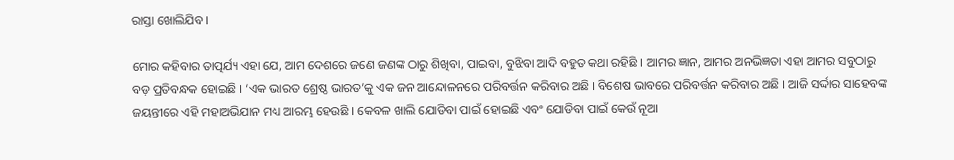ରାସ୍ତା ଖୋଲିଯିବ ।

ମୋର କହିବାର ତାତ୍ପର୍ଯ୍ୟ ଏହା ଯେ, ଆମ ଦେଶରେ ଜଣେ ଜଣଙ୍କ ଠାରୁ ଶିଖିବା, ପାଇବା, ବୁଝିବା ଆଦି ବହୁତ କଥା ରହିଛି । ଆମର ଜ୍ଞାନ, ଆମର ଅନଭିଜ୍ଞତା ଏହା ଆମର ସବୁଠାରୁ ବଡ଼ ପ୍ରତିବନ୍ଧକ ହୋଇଛି । ‘ଏକ ଭାରତ ଶ୍ରେଷ୍ଠ ଭାରତ’କୁ ଏକ ଜନ ଆନ୍ଦୋଳନରେ ପରିବର୍ତ୍ତନ କରିବାର ଅଛି । ବିଶେଷ ଭାବରେ ପରିବର୍ତ୍ତନ କରିବାର ଅଛି । ଆଜି ସର୍ଦ୍ଦାର ସାହେବଙ୍କ ଜୟନ୍ତୀରେ ଏହି ମହାଅଭିଯାନ ମଧ୍ୟ ଆରମ୍ଭ ହେଉଛି । କେବଳ ଖାଲି ଯୋଡିବା ପାଇଁ ହୋଇଛି ଏବଂ ଯୋଡିବା ପାଇଁ କେଉଁ ନୂଆ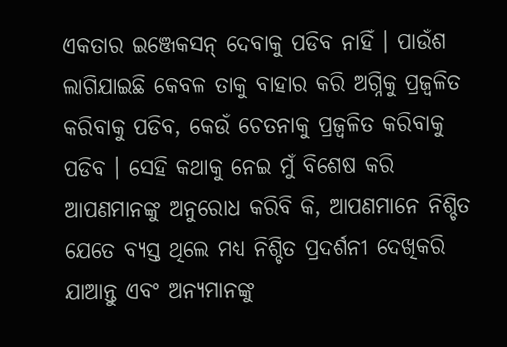ଏକତାର ଇଞ୍ଜେକସନ୍ ଦେବାକୁ ପଡିବ ନାହିଁ । ପାଉଁଶ ଲାଗିଯାଇଛି କେବଳ ତାକୁ ବାହାର କରି ଅଗ୍ନିକୁ ପ୍ରଜ୍ୱଳିତ କରିବାକୁ ପଡିବ, କେଉଁ ଚେତନାକୁ ପ୍ରଜ୍ୱଳିତ କରିବାକୁ ପଡିବ । ସେହି କଥାକୁ ନେଇ ମୁଁ ବିଶେଷ କରି ଆପଣମାନଙ୍କୁ ଅନୁରୋଧ କରିବି କି, ଆପଣମାନେ ନିଶ୍ଚିତ ଯେତେ ବ୍ୟସ୍ତ ଥିଲେ ମଧ୍ୟ ନିଶ୍ଚିତ ପ୍ରଦର୍ଶନୀ ଦେଖିକରି ଯାଆନ୍ତୁ ଏବଂ ଅନ୍ୟମାନଙ୍କୁ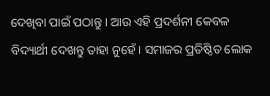ଦେଖିବା ପାଇଁ ପଠାନ୍ତୁ । ଆଉ ଏହି ପ୍ରଦର୍ଶନୀ କେବଳ ବିଦ୍ୟାର୍ଥୀ ଦେଖନ୍ତୁ ତାହା ନୁହେଁ । ସମାଜର ପ୍ରତିଷ୍ଠିତ ଲୋକ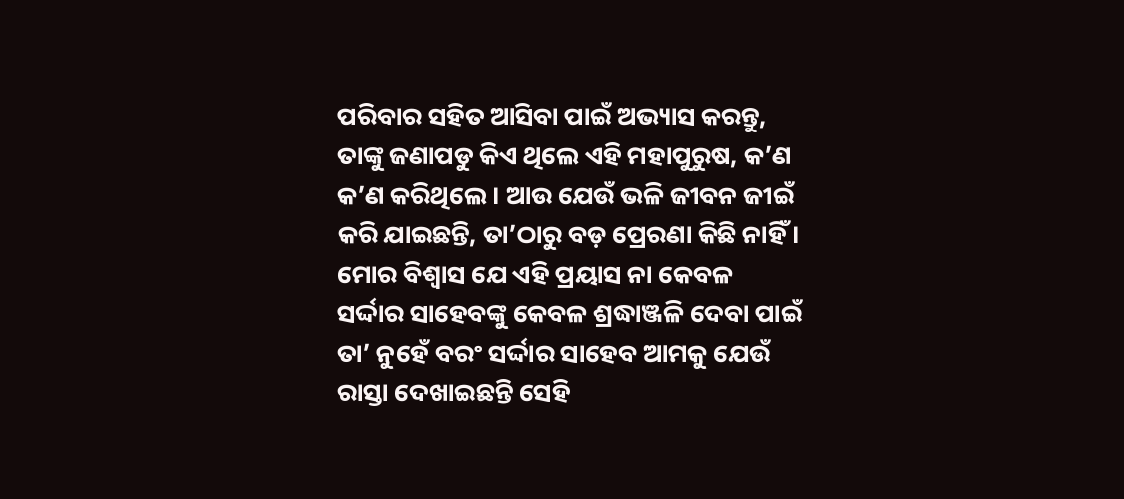ପରିବାର ସହିତ ଆସିବା ପାଇଁ ଅଭ୍ୟାସ କରନ୍ତୁ, ତାଙ୍କୁ ଜଣାପଡୁ କିଏ ଥିଲେ ଏହି ମହାପୁରୁଷ, କ’ଣ କ’ଣ କରିଥିଲେ । ଆଉ ଯେଉଁ ଭଳି ଜୀବନ ଜୀଇଁ କରି ଯାଇଛନ୍ତି, ତା’ଠାରୁ ବଡ଼ ପ୍ରେରଣା କିଛି ନାହିଁ । ମୋର ବିଶ୍ୱାସ ଯେ ଏହି ପ୍ରୟାସ ନା କେବଳ ସର୍ଦ୍ଦାର ସାହେବଙ୍କୁ କେବଳ ଶ୍ରଦ୍ଧାଞ୍ଜଳି ଦେବା ପାଇଁ ତା’ ନୁହେଁ ବରଂ ସର୍ଦ୍ଦାର ସାହେବ ଆମକୁ ଯେଉଁ ରାସ୍ତା ଦେଖାଇଛନ୍ତି ସେହି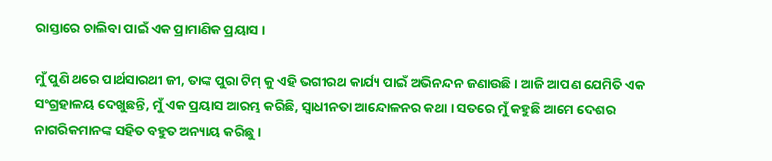ରାସ୍ତାରେ ଚାଲିବା ପାଇଁ ଏକ ପ୍ରାମାଣିକ ପ୍ରୟାସ ।

ମୁଁ ପୁଣି ଥରେ ପାର୍ଥସାରଥୀ ଜୀ, ତାଙ୍କ ପୁରା ଟିମ୍ କୁ ଏହି ଭଗୀରଥ କାର୍ଯ୍ୟ ପାଇଁ ଅଭିନନ୍ଦନ ଜଣାଉଛି । ଆଜି ଆପଣ ଯେମିତି ଏକ ସଂଗ୍ରହାଳୟ ଦେଖୁଛନ୍ତି, ମୁଁ ଏକ ପ୍ରୟାସ ଆରମ୍ଭ କରିଛି, ସ୍ୱାଧୀନତା ଆନ୍ଦୋଳନର କଥା । ସତରେ ମୁଁ କହୁଛି ଆମେ ଦେଶର ନାଗରିକମାନଙ୍କ ସହିତ ବହୁତ ଅନ୍ୟାୟ କରିଛୁ ।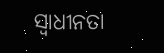ସ୍ୱାଧୀନତା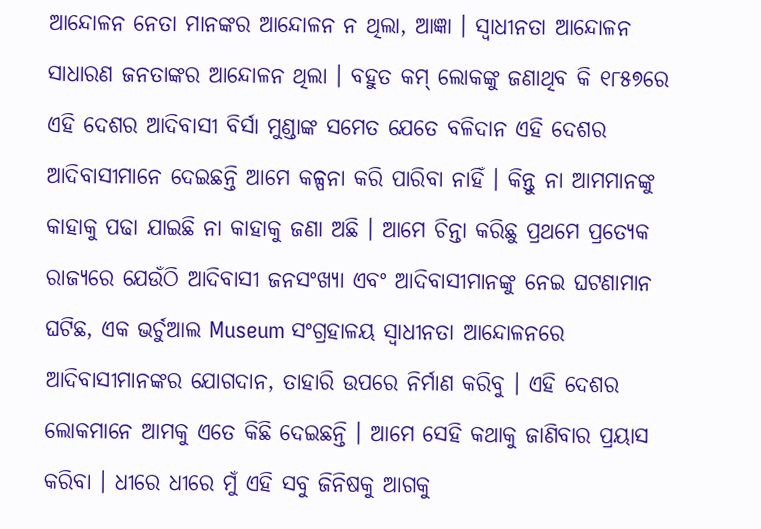ଆନ୍ଦୋଳନ ନେତା ମାନଙ୍କର ଆନ୍ଦୋଳନ ନ ଥିଲା, ଆଜ୍ଞା । ସ୍ୱାଧୀନତା ଆନ୍ଦୋଳନ ସାଧାରଣ ଜନତାଙ୍କର ଆନ୍ଦୋଳନ ଥିଲା । ବହୁତ କମ୍ ଲୋକଙ୍କୁ ଜଣାଥିବ କି ୧୮୫୭ରେ ଏହି ଦେଶର ଆଦିବାସୀ ବିର୍ସା ମୁଣ୍ଡାଙ୍କ ସମେତ ଯେତେ ବଳିଦାନ ଏହି ଦେଶର ଆଦିବାସୀମାନେ ଦେଇଛନ୍ତି ଆମେ କଳ୍ପନା କରି ପାରିବା ନାହିଁ । କିନ୍ତୁ ନା ଆମମାନଙ୍କୁ କାହାକୁ ପଢା ଯାଇଛି ନା କାହାକୁ ଜଣା ଅଛି । ଆମେ ଚିନ୍ତା କରିଛୁ ପ୍ରଥମେ ପ୍ରତ୍ୟେକ ରାଜ୍ୟରେ ଯେଉଁଠି ଆଦିବାସୀ ଜନସଂଖ୍ୟା ଏବଂ ଆଦିବାସୀମାନଙ୍କୁ ନେଇ ଘଟଣାମାନ ଘଟିଛ, ଏକ ଭର୍ଚୁଆଲ Museum ସଂଗ୍ରହାଳୟ ସ୍ୱାଧୀନତା ଆନ୍ଦୋଳନରେ ଆଦିବାସୀମାନଙ୍କର ଯୋଗଦାନ, ତାହାରି ଉପରେ ନିର୍ମାଣ କରିବୁ । ଏହି ଦେଶର ଲୋକମାନେ ଆମକୁ ଏତେ କିଛି ଦେଇଛନ୍ତି । ଆମେ ସେହି କଥାକୁ ଜାଣିବାର ପ୍ରୟାସ କରିବା । ଧୀରେ ଧୀରେ ମୁଁ ଏହି ସବୁ ଜିନିଷକୁ ଆଗକୁ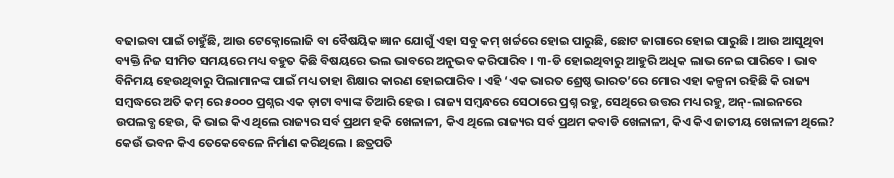ବଢାଇବା ପାଇଁ ଚାହୁଁଛି, ଆଉ ଟେକ୍ନୋଲୋଜି ବା ବୈଷୟିକ ଜ୍ଞାନ ଯୋଗୁଁ ଏହା ସବୁ କମ୍ ଖର୍ଚ୍ଚରେ ହୋଇ ପାରୁଛି, ଛୋଟ ଜାଗାରେ ହୋଇ ପାରୁଛି । ଆଉ ଆସୁଥିବା ବ୍ୟକ୍ତି ନିଜ ସୀମିତ ସମୟରେ ମଧ୍ୟ ବହୁତ କିଛି ବିଷୟରେ ଭଲ ଭାବରେ ଅନୁଭବ କରିପାରିବ । ୩-ଡି ହୋଇଥିବାରୁ ଆହୁରି ଅଧିକ ଲାଭ ନେଇ ପାରିବେ । ଭାବ ବିନିମୟ ହେଉଥିବାରୁ ପିଲାମାନଙ୍କ ପାଇଁ ମଧ୍ୟ ତାହା ଶିକ୍ଷାର କାରଣ ହୋଇପାରିବ । ଏହି ‘ଏକ ଭାରତ ଶ୍ରେଷ୍ଠ ଭାରତ’ରେ ମୋର ଏହା କଳ୍ପନା ରହିଛି କି ରାଜ୍ୟ ସମ୍ବଦ୍ଧରେ ଅତି କମ୍ ରେ ୫୦୦୦ ପ୍ରଶ୍ନର ଏକ ଡ଼ାଟା ବ୍ୟାଙ୍କ ତିଆରି ହେଉ । ରାଜ୍ୟ ସମ୍ବନ୍ଧରେ ସେଠାରେ ପ୍ରଶ୍ନ ରହୁ, ସେଥିରେ ଉତ୍ତର ମଧ୍ୟ ରହୁ, ଅନ୍-ଲାଇନରେ ଉପଲବ୍ଧ ହେଉ, କି ଭାଇ କିଏ ଥିଲେ ରାଜ୍ୟର ସର୍ବ ପ୍ରଥମ ହକି ଖେଳାଳୀ, କିଏ ଥିଲେ ରାଜ୍ୟର ସର୍ବ ପ୍ରଥମ କବାଡି ଖେଳାଳୀ, କିଏ କିଏ ଜାତୀୟ ଖେଳାଳୀ ଥିଲେ? କେଉଁ ଭବନ କିଏ ତେକେବେଳେ ନିର୍ମାଣ କରିଥିଲେ । ଛତ୍ରପତି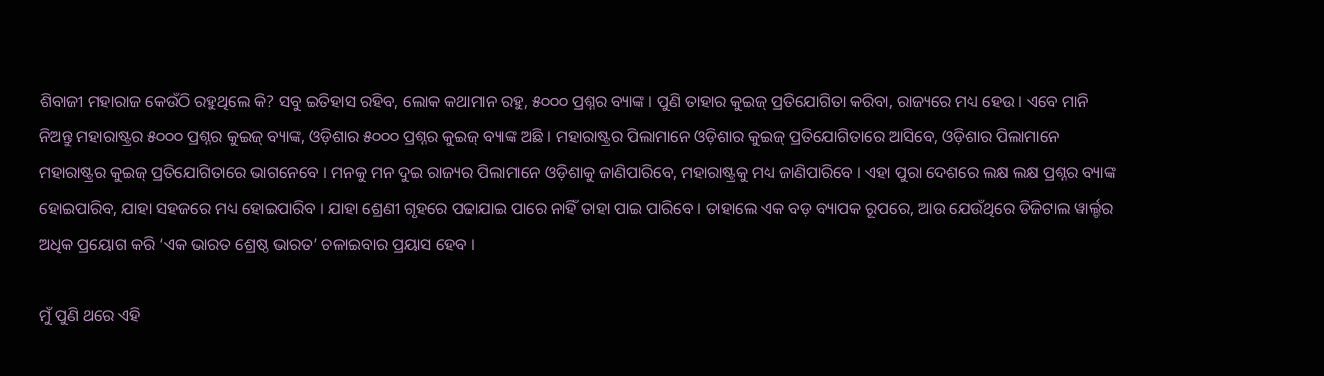ଶିବାଜୀ ମହାରାଜ କେଉଁଠି ରହୁଥିଲେ କି? ସବୁ ଇତିହାସ ରହିବ, ଲୋକ କଥାମାନ ରହୁ, ୫୦୦୦ ପ୍ରଶ୍ନର ବ୍ୟାଙ୍କ । ପୁଣି ତାହାର କୁଇଜ୍ ପ୍ରତିଯୋଗିତା କରିବା, ରାଜ୍ୟରେ ମଧ୍ୟ ହେଉ । ଏବେ ମାନି ନିଅନ୍ତୁ ମହାରାଷ୍ଟ୍ରର ୫୦୦୦ ପ୍ରଶ୍ନର କୁଇଜ୍ ବ୍ୟାଙ୍କ, ଓଡ଼ିଶାର ୫୦୦୦ ପ୍ରଶ୍ନର କୁଇଜ୍ ବ୍ୟାଙ୍କ ଅଛି । ମହାରାଷ୍ଟ୍ରର ପିଲାମାନେ ଓଡ଼ିଶାର କୁଇଜ୍ ପ୍ରତିଯୋଗିତାରେ ଆସିବେ, ଓଡ଼ିଶାର ପିଲାମାନେ ମହାରାଷ୍ଟ୍ରର କୁଇଜ୍ ପ୍ରତିଯୋଗିତାରେ ଭାଗନେବେ । ମନକୁ ମନ ଦୁଇ ରାଜ୍ୟର ପିଲାମାନେ ଓଡ଼ିଶାକୁ ଜାଣିପାରିବେ, ମହାରାଷ୍ଟ୍ରକୁ ମଧ୍ୟ ଜାଣିପାରିବେ । ଏହା ପୁରା ଦେଶରେ ଲକ୍ଷ ଲକ୍ଷ ପ୍ରଶ୍ନର ବ୍ୟାଙ୍କ ହୋଇପାରିବ, ଯାହା ସହଜରେ ମଧ୍ୟ ହୋଇପାରିବ । ଯାହା ଶ୍ରେଣୀ ଗୃହରେ ପଢାଯାଇ ପାରେ ନାହିଁ ତାହା ପାଇ ପାରିବେ । ତାହାଲେ ଏକ ବଡ଼ ବ୍ୟାପକ ରୂପରେ, ଆଉ ଯେଉଁଥିରେ ଡିଜିଟାଲ ୱାର୍ଲ୍ଡର ଅଧିକ ପ୍ରୟୋଗ କରି ‘ଏକ ଭାରତ ଶ୍ରେଷ୍ଠ ଭାରତ’ ଚଳାଇବାର ପ୍ରୟାସ ହେବ ।

ମୁଁ ପୁଣି ଥରେ ଏହି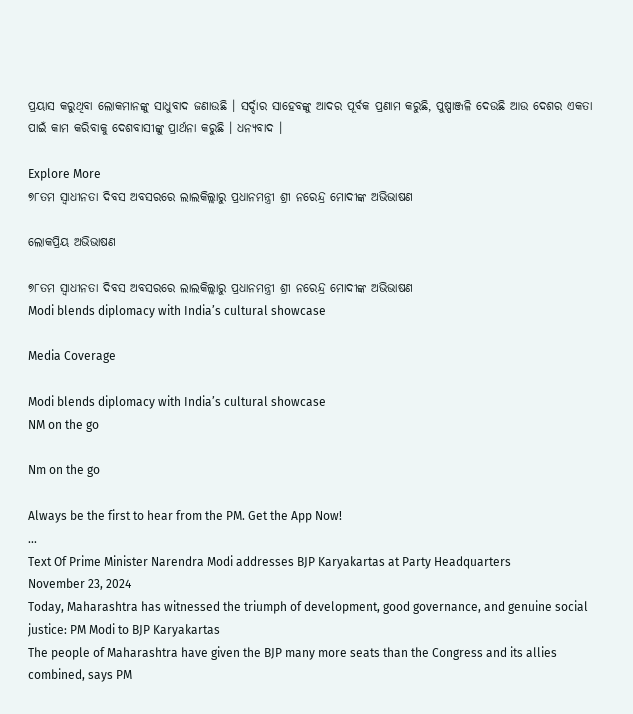ପ୍ରୟାସ କରୁଥିବା ଲୋକମାନଙ୍କୁ ସାଧୁବାଦ ଜଣାଉଛି । ସର୍ଦ୍ଦାର ସାହେବଙ୍କୁ ଆଦର ପୂର୍ବକ ପ୍ରଣାମ କରୁଛି, ପୁଷ୍ପାଞ୍ଜଳି ଦେଉଛି ଆଉ ଦେଶର ଏକତା ପାଇଁ କାମ କରିବାକୁ ଦେଶବାସୀଙ୍କୁ ପ୍ରାର୍ଥନା କରୁଛି । ଧନ୍ୟବାଦ ।

Explore More
୭୮ତମ ସ୍ୱାଧୀନତା ଦିବସ ଅବସରରେ ଲାଲକିଲ୍ଲାରୁ ପ୍ରଧାନମନ୍ତ୍ରୀ ଶ୍ରୀ ନରେନ୍ଦ୍ର ମୋଦୀଙ୍କ ଅଭିଭାଷଣ

ଲୋକପ୍ରିୟ ଅଭିଭାଷଣ

୭୮ତମ ସ୍ୱାଧୀନତା ଦିବସ ଅବସରରେ ଲାଲକିଲ୍ଲାରୁ ପ୍ରଧାନମନ୍ତ୍ରୀ ଶ୍ରୀ ନରେନ୍ଦ୍ର ମୋଦୀଙ୍କ ଅଭିଭାଷଣ
Modi blends diplomacy with India’s cultural showcase

Media Coverage

Modi blends diplomacy with India’s cultural showcase
NM on the go

Nm on the go

Always be the first to hear from the PM. Get the App Now!
...
Text Of Prime Minister Narendra Modi addresses BJP Karyakartas at Party Headquarters
November 23, 2024
Today, Maharashtra has witnessed the triumph of development, good governance, and genuine social justice: PM Modi to BJP Karyakartas
The people of Maharashtra have given the BJP many more seats than the Congress and its allies combined, says PM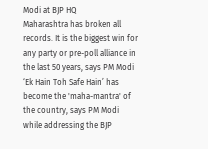Modi at BJP HQ
Maharashtra has broken all records. It is the biggest win for any party or pre-poll alliance in the last 50 years, says PM Modi
‘Ek Hain Toh Safe Hain’ has become the 'maha-mantra' of the country, says PM Modi while addressing the BJP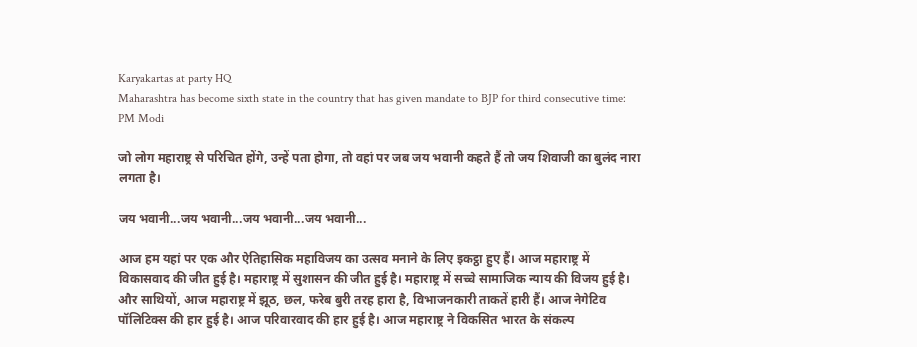Karyakartas at party HQ
Maharashtra has become sixth state in the country that has given mandate to BJP for third consecutive time: PM Modi

जो लोग महाराष्ट्र से परिचित होंगे, उन्हें पता होगा, तो वहां पर जब जय भवानी कहते हैं तो जय शिवाजी का बुलंद नारा लगता है।

जय भवानी...जय भवानी...जय भवानी...जय भवानी...

आज हम यहां पर एक और ऐतिहासिक महाविजय का उत्सव मनाने के लिए इकट्ठा हुए हैं। आज महाराष्ट्र में विकासवाद की जीत हुई है। महाराष्ट्र में सुशासन की जीत हुई है। महाराष्ट्र में सच्चे सामाजिक न्याय की विजय हुई है। और साथियों, आज महाराष्ट्र में झूठ, छल, फरेब बुरी तरह हारा है, विभाजनकारी ताकतें हारी हैं। आज नेगेटिव पॉलिटिक्स की हार हुई है। आज परिवारवाद की हार हुई है। आज महाराष्ट्र ने विकसित भारत के संकल्प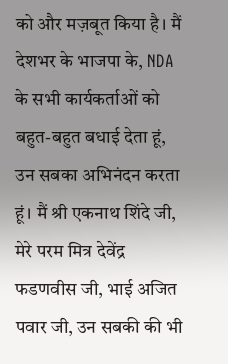को और मज़बूत किया है। मैं देशभर के भाजपा के, NDA के सभी कार्यकर्ताओं को बहुत-बहुत बधाई देता हूं, उन सबका अभिनंदन करता हूं। मैं श्री एकनाथ शिंदे जी, मेरे परम मित्र देवेंद्र फडणवीस जी, भाई अजित पवार जी, उन सबकी की भी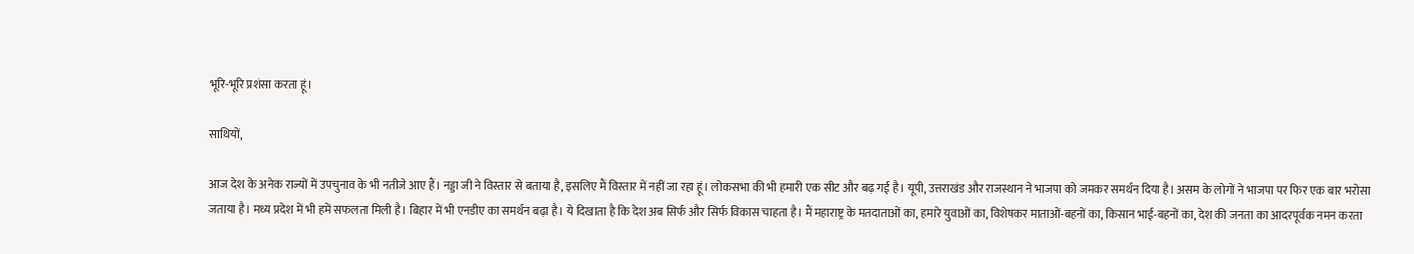भूरि-भूरि प्रशंसा करता हूं।

साथियों,

आज देश के अनेक राज्यों में उपचुनाव के भी नतीजे आए हैं। नड्डा जी ने विस्तार से बताया है, इसलिए मैं विस्तार में नहीं जा रहा हूं। लोकसभा की भी हमारी एक सीट और बढ़ गई है। यूपी, उत्तराखंड और राजस्थान ने भाजपा को जमकर समर्थन दिया है। असम के लोगों ने भाजपा पर फिर एक बार भरोसा जताया है। मध्य प्रदेश में भी हमें सफलता मिली है। बिहार में भी एनडीए का समर्थन बढ़ा है। ये दिखाता है कि देश अब सिर्फ और सिर्फ विकास चाहता है। मैं महाराष्ट्र के मतदाताओं का, हमारे युवाओं का, विशेषकर माताओं-बहनों का, किसान भाई-बहनों का, देश की जनता का आदरपूर्वक नमन करता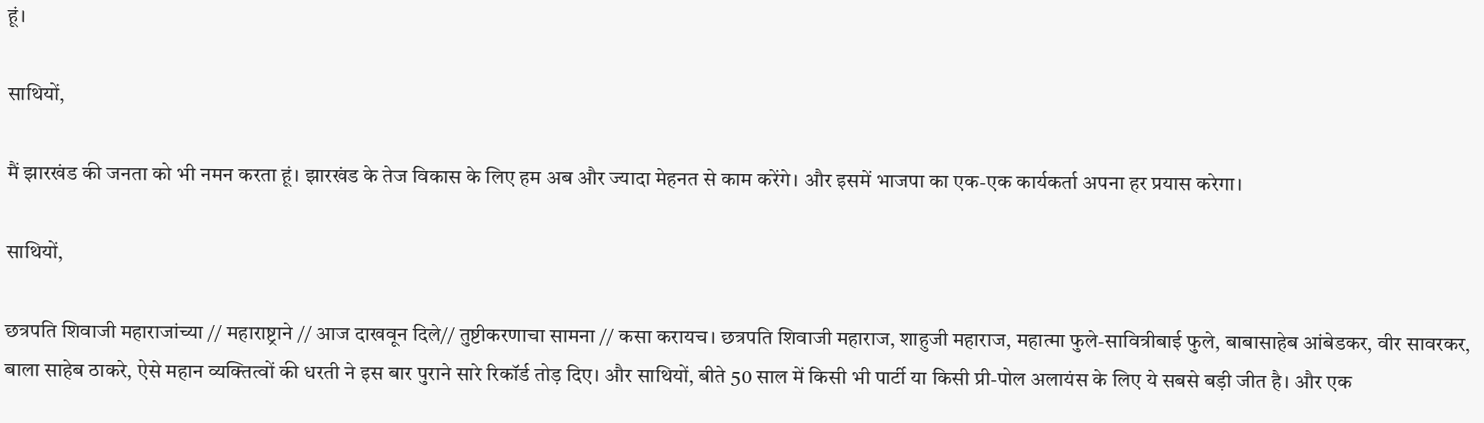हूं।

साथियों,

मैं झारखंड की जनता को भी नमन करता हूं। झारखंड के तेज विकास के लिए हम अब और ज्यादा मेहनत से काम करेंगे। और इसमें भाजपा का एक-एक कार्यकर्ता अपना हर प्रयास करेगा।

साथियों,

छत्रपति शिवाजी महाराजांच्या // महाराष्ट्राने // आज दाखवून दिले// तुष्टीकरणाचा सामना // कसा करायच। छत्रपति शिवाजी महाराज, शाहुजी महाराज, महात्मा फुले-सावित्रीबाई फुले, बाबासाहेब आंबेडकर, वीर सावरकर, बाला साहेब ठाकरे, ऐसे महान व्यक्तित्वों की धरती ने इस बार पुराने सारे रिकॉर्ड तोड़ दिए। और साथियों, बीते 50 साल में किसी भी पार्टी या किसी प्री-पोल अलायंस के लिए ये सबसे बड़ी जीत है। और एक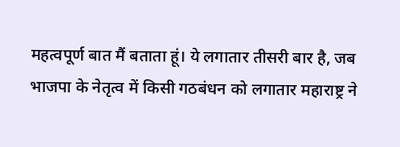महत्वपूर्ण बात मैं बताता हूं। ये लगातार तीसरी बार है, जब भाजपा के नेतृत्व में किसी गठबंधन को लगातार महाराष्ट्र ने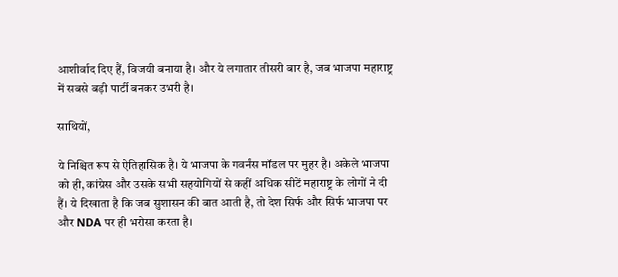आशीर्वाद दिए हैं, विजयी बनाया है। और ये लगातार तीसरी बार है, जब भाजपा महाराष्ट्र में सबसे बड़ी पार्टी बनकर उभरी है।

साथियों,

ये निश्चित रूप से ऐतिहासिक है। ये भाजपा के गवर्नंस मॉडल पर मुहर है। अकेले भाजपा को ही, कांग्रेस और उसके सभी सहयोगियों से कहीं अधिक सीटें महाराष्ट्र के लोगों ने दी हैं। ये दिखाता है कि जब सुशासन की बात आती है, तो देश सिर्फ और सिर्फ भाजपा पर और NDA पर ही भरोसा करता है।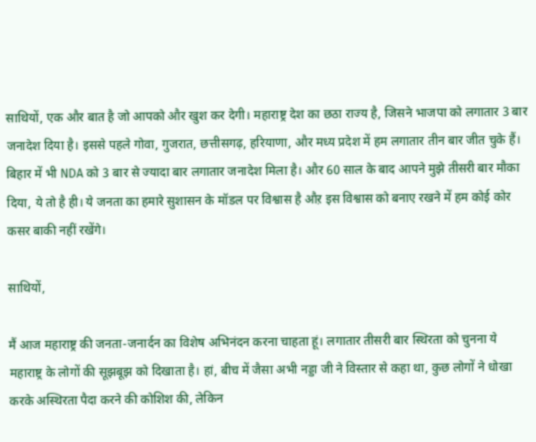साथियों, एक और बात है जो आपको और खुश कर देगी। महाराष्ट्र देश का छठा राज्य है, जिसने भाजपा को लगातार 3 बार जनादेश दिया है। इससे पहले गोवा, गुजरात, छत्तीसगढ़, हरियाणा, और मध्य प्रदेश में हम लगातार तीन बार जीत चुके हैं। बिहार में भी NDA को 3 बार से ज्यादा बार लगातार जनादेश मिला है। और 60 साल के बाद आपने मुझे तीसरी बार मौका दिया, ये तो है ही। ये जनता का हमारे सुशासन के मॉडल पर विश्वास है औऱ इस विश्वास को बनाए रखने में हम कोई कोर कसर बाकी नहीं रखेंगे।

साथियों,

मैं आज महाराष्ट्र की जनता-जनार्दन का विशेष अभिनंदन करना चाहता हूं। लगातार तीसरी बार स्थिरता को चुनना ये महाराष्ट्र के लोगों की सूझबूझ को दिखाता है। हां, बीच में जैसा अभी नड्डा जी ने विस्तार से कहा था, कुछ लोगों ने धोखा करके अस्थिरता पैदा करने की कोशिश की, लेकिन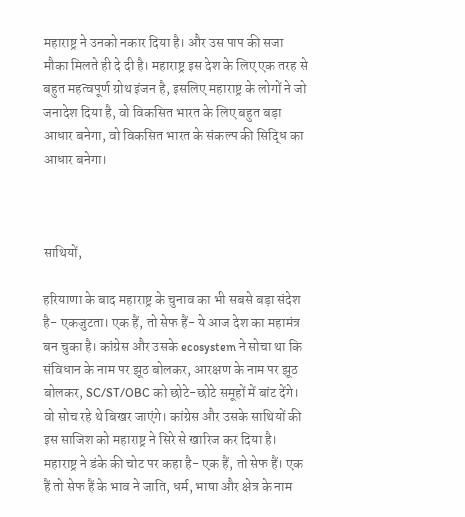महाराष्ट्र ने उनको नकार दिया है। और उस पाप की सजा मौका मिलते ही दे दी है। महाराष्ट्र इस देश के लिए एक तरह से बहुत महत्वपूर्ण ग्रोथ इंजन है, इसलिए महाराष्ट्र के लोगों ने जो जनादेश दिया है, वो विकसित भारत के लिए बहुत बड़ा आधार बनेगा, वो विकसित भारत के संकल्प की सिद्धि का आधार बनेगा।



साथियों,

हरियाणा के बाद महाराष्ट्र के चुनाव का भी सबसे बड़ा संदेश है- एकजुटता। एक हैं, तो सेफ हैं- ये आज देश का महामंत्र बन चुका है। कांग्रेस और उसके ecosystem ने सोचा था कि संविधान के नाम पर झूठ बोलकर, आरक्षण के नाम पर झूठ बोलकर, SC/ST/OBC को छोटे-छोटे समूहों में बांट देंगे। वो सोच रहे थे बिखर जाएंगे। कांग्रेस और उसके साथियों की इस साजिश को महाराष्ट्र ने सिरे से खारिज कर दिया है। महाराष्ट्र ने डंके की चोट पर कहा है- एक हैं, तो सेफ हैं। एक हैं तो सेफ हैं के भाव ने जाति, धर्म, भाषा और क्षेत्र के नाम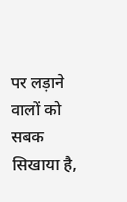पर लड़ाने वालों को सबक सिखाया है,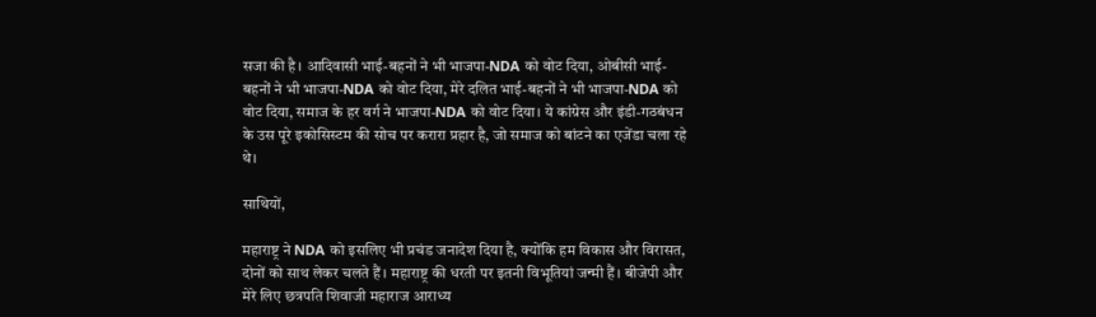सजा की है। आदिवासी भाई-बहनों ने भी भाजपा-NDA को वोट दिया, ओबीसी भाई-बहनों ने भी भाजपा-NDA को वोट दिया, मेरे दलित भाई-बहनों ने भी भाजपा-NDA को वोट दिया, समाज के हर वर्ग ने भाजपा-NDA को वोट दिया। ये कांग्रेस और इंडी-गठबंधन के उस पूरे इकोसिस्टम की सोच पर करारा प्रहार है, जो समाज को बांटने का एजेंडा चला रहे थे।

साथियों,

महाराष्ट्र ने NDA को इसलिए भी प्रचंड जनादेश दिया है, क्योंकि हम विकास और विरासत, दोनों को साथ लेकर चलते हैं। महाराष्ट्र की धरती पर इतनी विभूतियां जन्मी हैं। बीजेपी और मेरे लिए छत्रपति शिवाजी महाराज आराध्य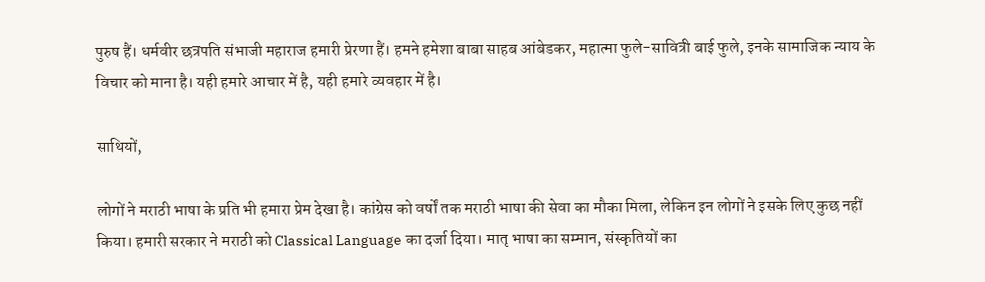पुरुष हैं। धर्मवीर छत्रपति संभाजी महाराज हमारी प्रेरणा हैं। हमने हमेशा बाबा साहब आंबेडकर, महात्मा फुले-सावित्री बाई फुले, इनके सामाजिक न्याय के विचार को माना है। यही हमारे आचार में है, यही हमारे व्यवहार में है।

साथियों,

लोगों ने मराठी भाषा के प्रति भी हमारा प्रेम देखा है। कांग्रेस को वर्षों तक मराठी भाषा की सेवा का मौका मिला, लेकिन इन लोगों ने इसके लिए कुछ नहीं किया। हमारी सरकार ने मराठी को Classical Language का दर्जा दिया। मातृ भाषा का सम्मान, संस्कृतियों का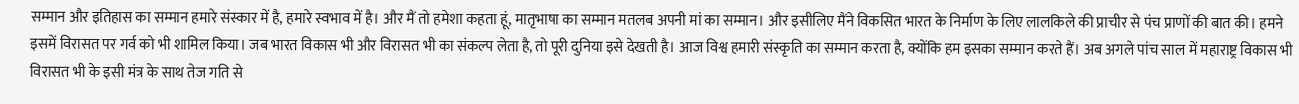सम्मान और इतिहास का सम्मान हमारे संस्कार में है, हमारे स्वभाव में है। और मैं तो हमेशा कहता हूं, मातृभाषा का सम्मान मतलब अपनी मां का सम्मान। और इसीलिए मैंने विकसित भारत के निर्माण के लिए लालकिले की प्राचीर से पंच प्राणों की बात की। हमने इसमें विरासत पर गर्व को भी शामिल किया। जब भारत विकास भी और विरासत भी का संकल्प लेता है, तो पूरी दुनिया इसे देखती है। आज विश्व हमारी संस्कृति का सम्मान करता है, क्योंकि हम इसका सम्मान करते हैं। अब अगले पांच साल में महाराष्ट्र विकास भी विरासत भी के इसी मंत्र के साथ तेज गति से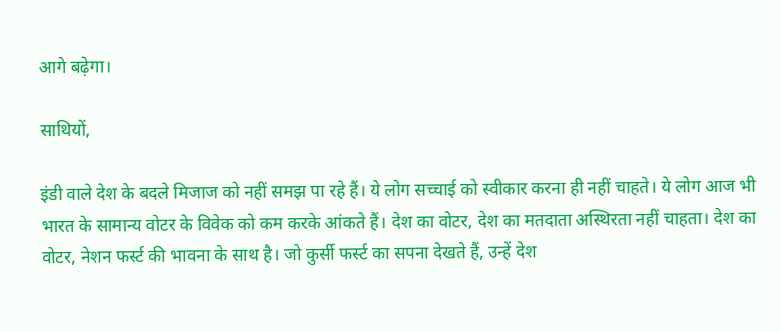आगे बढ़ेगा।

साथियों,

इंडी वाले देश के बदले मिजाज को नहीं समझ पा रहे हैं। ये लोग सच्चाई को स्वीकार करना ही नहीं चाहते। ये लोग आज भी भारत के सामान्य वोटर के विवेक को कम करके आंकते हैं। देश का वोटर, देश का मतदाता अस्थिरता नहीं चाहता। देश का वोटर, नेशन फर्स्ट की भावना के साथ है। जो कुर्सी फर्स्ट का सपना देखते हैं, उन्हें देश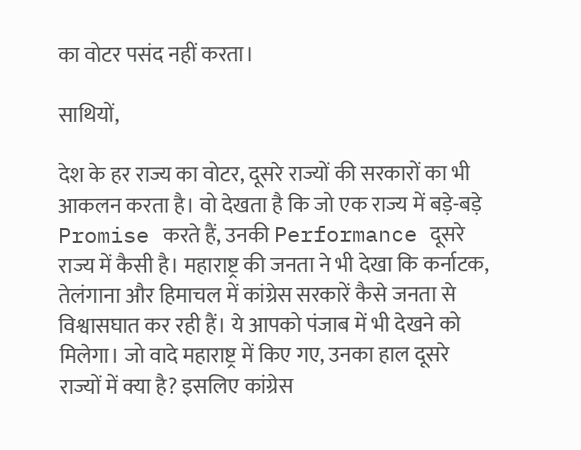का वोटर पसंद नहीं करता।

साथियों,

देश के हर राज्य का वोटर, दूसरे राज्यों की सरकारों का भी आकलन करता है। वो देखता है कि जो एक राज्य में बड़े-बड़े Promise करते हैं, उनकी Performance दूसरे राज्य में कैसी है। महाराष्ट्र की जनता ने भी देखा कि कर्नाटक, तेलंगाना और हिमाचल में कांग्रेस सरकारें कैसे जनता से विश्वासघात कर रही हैं। ये आपको पंजाब में भी देखने को मिलेगा। जो वादे महाराष्ट्र में किए गए, उनका हाल दूसरे राज्यों में क्या है? इसलिए कांग्रेस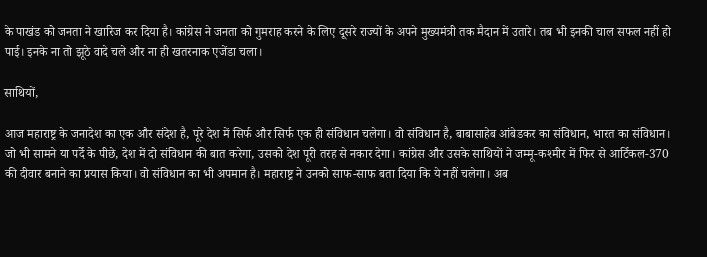के पाखंड को जनता ने खारिज कर दिया है। कांग्रेस ने जनता को गुमराह करने के लिए दूसरे राज्यों के अपने मुख्यमंत्री तक मैदान में उतारे। तब भी इनकी चाल सफल नहीं हो पाई। इनके ना तो झूठे वादे चले और ना ही खतरनाक एजेंडा चला।

साथियों,

आज महाराष्ट्र के जनादेश का एक और संदेश है, पूरे देश में सिर्फ और सिर्फ एक ही संविधान चलेगा। वो संविधान है, बाबासाहेब आंबेडकर का संविधान, भारत का संविधान। जो भी सामने या पर्दे के पीछे, देश में दो संविधान की बात करेगा, उसको देश पूरी तरह से नकार देगा। कांग्रेस और उसके साथियों ने जम्मू-कश्मीर में फिर से आर्टिकल-370 की दीवार बनाने का प्रयास किया। वो संविधान का भी अपमान है। महाराष्ट्र ने उनको साफ-साफ बता दिया कि ये नहीं चलेगा। अब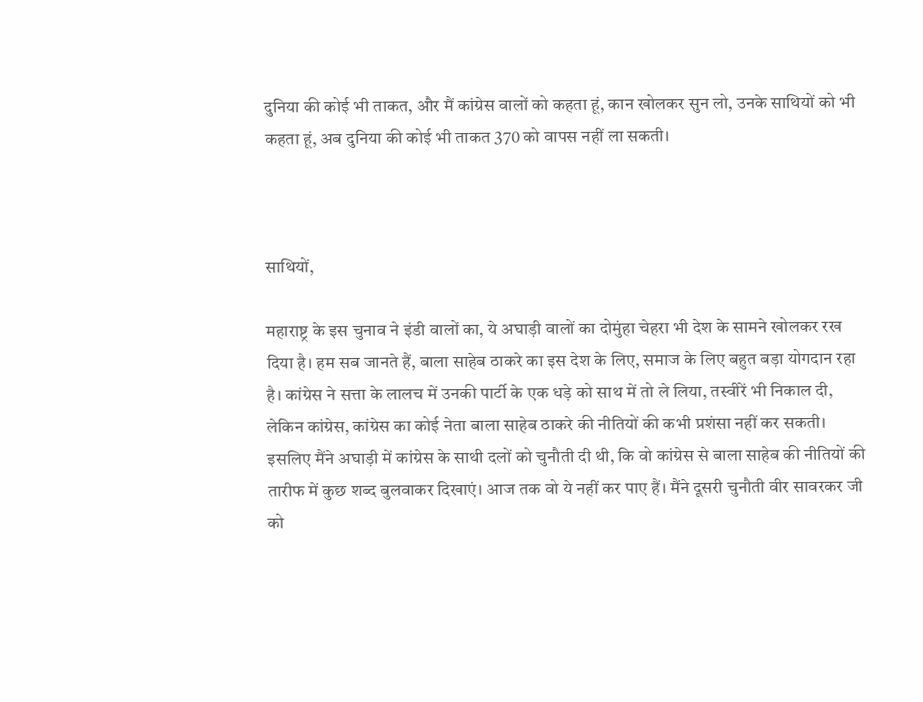दुनिया की कोई भी ताकत, और मैं कांग्रेस वालों को कहता हूं, कान खोलकर सुन लो, उनके साथियों को भी कहता हूं, अब दुनिया की कोई भी ताकत 370 को वापस नहीं ला सकती।



साथियों,

महाराष्ट्र के इस चुनाव ने इंडी वालों का, ये अघाड़ी वालों का दोमुंहा चेहरा भी देश के सामने खोलकर रख दिया है। हम सब जानते हैं, बाला साहेब ठाकरे का इस देश के लिए, समाज के लिए बहुत बड़ा योगदान रहा है। कांग्रेस ने सत्ता के लालच में उनकी पार्टी के एक धड़े को साथ में तो ले लिया, तस्वीरें भी निकाल दी, लेकिन कांग्रेस, कांग्रेस का कोई नेता बाला साहेब ठाकरे की नीतियों की कभी प्रशंसा नहीं कर सकती। इसलिए मैंने अघाड़ी में कांग्रेस के साथी दलों को चुनौती दी थी, कि वो कांग्रेस से बाला साहेब की नीतियों की तारीफ में कुछ शब्द बुलवाकर दिखाएं। आज तक वो ये नहीं कर पाए हैं। मैंने दूसरी चुनौती वीर सावरकर जी को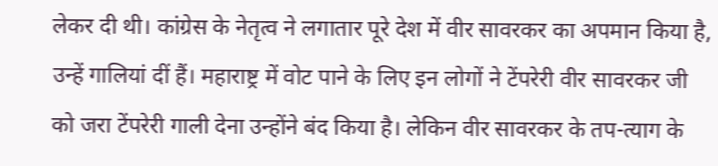लेकर दी थी। कांग्रेस के नेतृत्व ने लगातार पूरे देश में वीर सावरकर का अपमान किया है, उन्हें गालियां दीं हैं। महाराष्ट्र में वोट पाने के लिए इन लोगों ने टेंपरेरी वीर सावरकर जी को जरा टेंपरेरी गाली देना उन्होंने बंद किया है। लेकिन वीर सावरकर के तप-त्याग के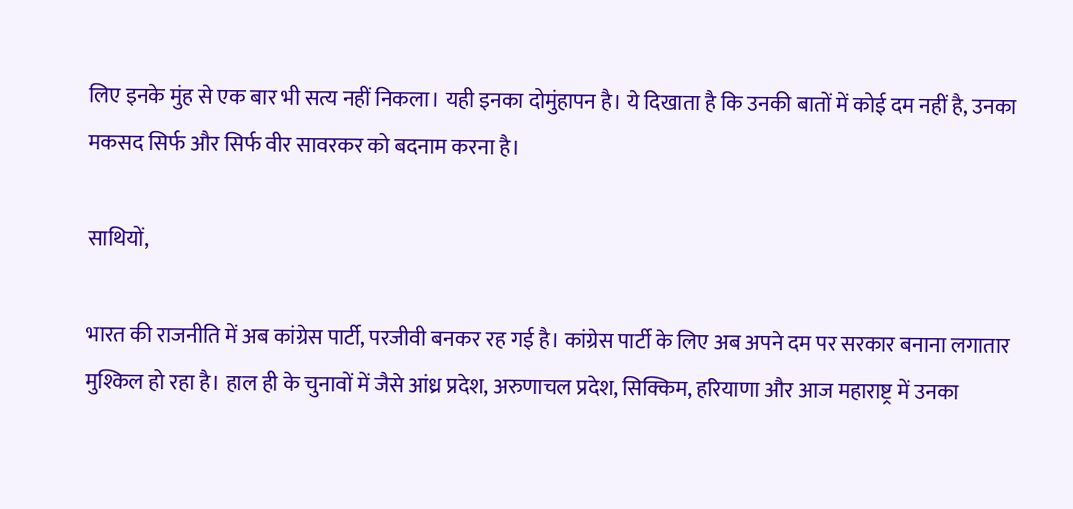लिए इनके मुंह से एक बार भी सत्य नहीं निकला। यही इनका दोमुंहापन है। ये दिखाता है कि उनकी बातों में कोई दम नहीं है, उनका मकसद सिर्फ और सिर्फ वीर सावरकर को बदनाम करना है।

साथियों,

भारत की राजनीति में अब कांग्रेस पार्टी, परजीवी बनकर रह गई है। कांग्रेस पार्टी के लिए अब अपने दम पर सरकार बनाना लगातार मुश्किल हो रहा है। हाल ही के चुनावों में जैसे आंध्र प्रदेश, अरुणाचल प्रदेश, सिक्किम, हरियाणा और आज महाराष्ट्र में उनका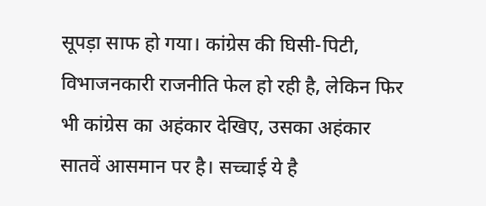सूपड़ा साफ हो गया। कांग्रेस की घिसी-पिटी, विभाजनकारी राजनीति फेल हो रही है, लेकिन फिर भी कांग्रेस का अहंकार देखिए, उसका अहंकार सातवें आसमान पर है। सच्चाई ये है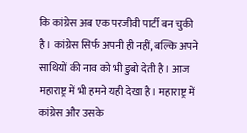कि कांग्रेस अब एक परजीवी पार्टी बन चुकी है। कांग्रेस सिर्फ अपनी ही नहीं, बल्कि अपने साथियों की नाव को भी डुबो देती है। आज महाराष्ट्र में भी हमने यही देखा है। महाराष्ट्र में कांग्रेस और उसके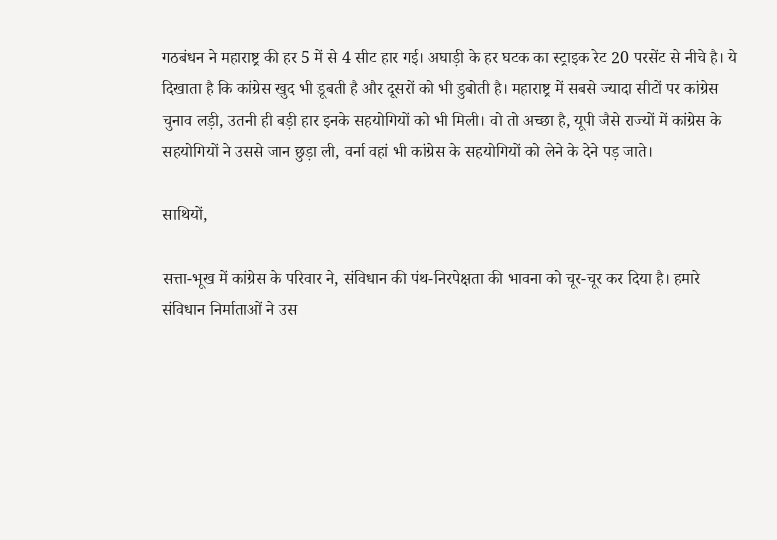गठबंधन ने महाराष्ट्र की हर 5 में से 4 सीट हार गई। अघाड़ी के हर घटक का स्ट्राइक रेट 20 परसेंट से नीचे है। ये दिखाता है कि कांग्रेस खुद भी डूबती है और दूसरों को भी डुबोती है। महाराष्ट्र में सबसे ज्यादा सीटों पर कांग्रेस चुनाव लड़ी, उतनी ही बड़ी हार इनके सहयोगियों को भी मिली। वो तो अच्छा है, यूपी जैसे राज्यों में कांग्रेस के सहयोगियों ने उससे जान छुड़ा ली, वर्ना वहां भी कांग्रेस के सहयोगियों को लेने के देने पड़ जाते।

साथियों,

सत्ता-भूख में कांग्रेस के परिवार ने, संविधान की पंथ-निरपेक्षता की भावना को चूर-चूर कर दिया है। हमारे संविधान निर्माताओं ने उस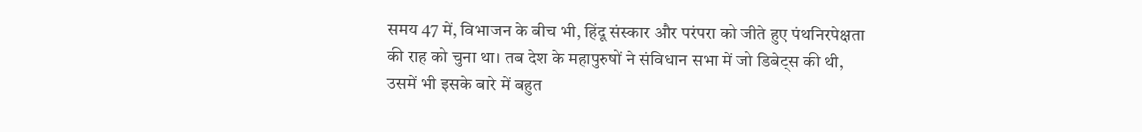समय 47 में, विभाजन के बीच भी, हिंदू संस्कार और परंपरा को जीते हुए पंथनिरपेक्षता की राह को चुना था। तब देश के महापुरुषों ने संविधान सभा में जो डिबेट्स की थी, उसमें भी इसके बारे में बहुत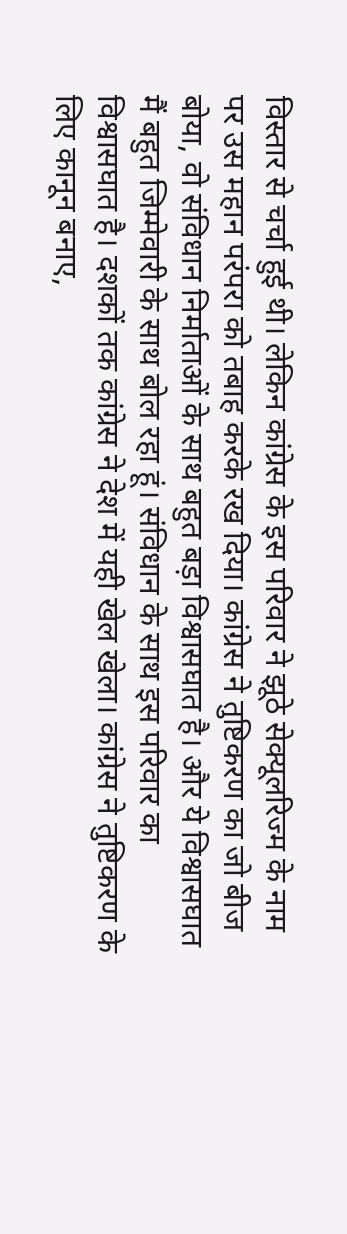विस्तार से चर्चा हुई थी। लेकिन कांग्रेस के इस परिवार ने झूठे सेक्यूलरिज्म के नाम पर उस महान परंपरा को तबाह करके रख दिया। कांग्रेस ने तुष्टिकरण का जो बीज बोया, वो संविधान निर्माताओं के साथ बहुत बड़ा विश्वासघात है। और ये विश्वासघात मैं बहुत जिम्मेवारी के साथ बोल रहा हूं। संविधान के साथ इस परिवार का विश्वासघात है। दशकों तक कांग्रेस ने देश में यही खेल खेला। कांग्रेस ने तुष्टिकरण के लिए कानून बनाए,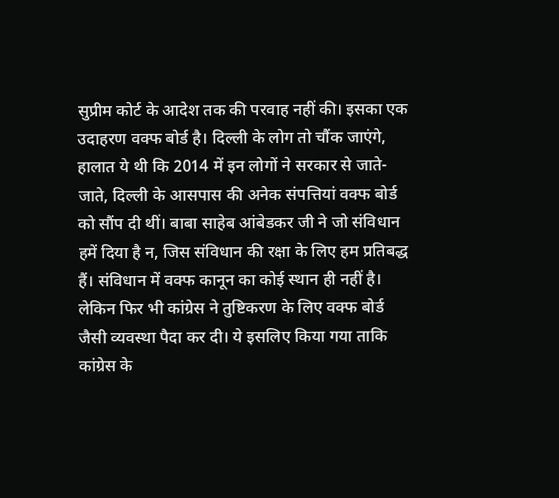सुप्रीम कोर्ट के आदेश तक की परवाह नहीं की। इसका एक उदाहरण वक्फ बोर्ड है। दिल्ली के लोग तो चौंक जाएंगे, हालात ये थी कि 2014 में इन लोगों ने सरकार से जाते-जाते, दिल्ली के आसपास की अनेक संपत्तियां वक्फ बोर्ड को सौंप दी थीं। बाबा साहेब आंबेडकर जी ने जो संविधान हमें दिया है न, जिस संविधान की रक्षा के लिए हम प्रतिबद्ध हैं। संविधान में वक्फ कानून का कोई स्थान ही नहीं है। लेकिन फिर भी कांग्रेस ने तुष्टिकरण के लिए वक्फ बोर्ड जैसी व्यवस्था पैदा कर दी। ये इसलिए किया गया ताकि कांग्रेस के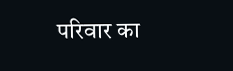परिवार का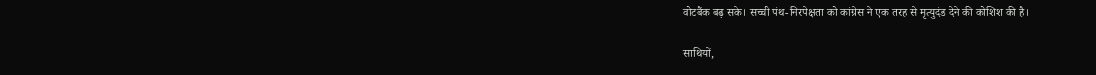वोटबैंक बढ़ सके। सच्ची पंथ-निरपेक्षता को कांग्रेस ने एक तरह से मृत्युदंड देने की कोशिश की है।

साथियों,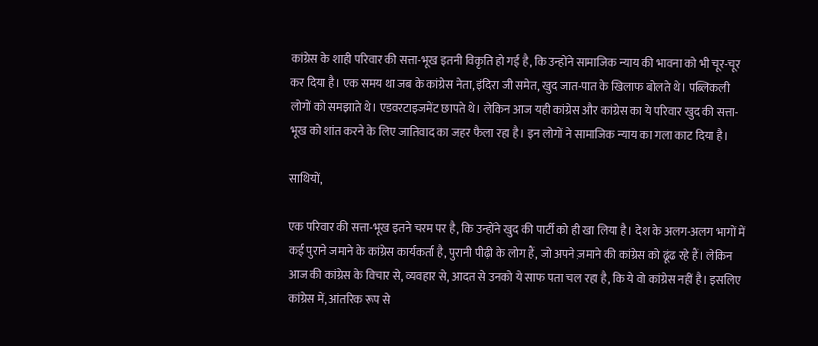कांग्रेस के शाही परिवार की सत्ता-भूख इतनी विकृति हो गई है, कि उन्होंने सामाजिक न्याय की भावना को भी चूर-चूर कर दिया है। एक समय था जब के कांग्रेस नेता, इंदिरा जी समेत, खुद जात-पात के खिलाफ बोलते थे। पब्लिकली लोगों को समझाते थे। एडवरटाइजमेंट छापते थे। लेकिन आज यही कांग्रेस और कांग्रेस का ये परिवार खुद की सत्ता-भूख को शांत करने के लिए जातिवाद का जहर फैला रहा है। इन लोगों ने सामाजिक न्याय का गला काट दिया है।

साथियों,

एक परिवार की सत्ता-भूख इतने चरम पर है, कि उन्होंने खुद की पार्टी को ही खा लिया है। देश के अलग-अलग भागों में कई पुराने जमाने के कांग्रेस कार्यकर्ता है, पुरानी पीढ़ी के लोग हैं, जो अपने ज़माने की कांग्रेस को ढूंढ रहे हैं। लेकिन आज की कांग्रेस के विचार से, व्यवहार से, आदत से उनको ये साफ पता चल रहा है, कि ये वो कांग्रेस नहीं है। इसलिए कांग्रेस में, आंतरिक रूप से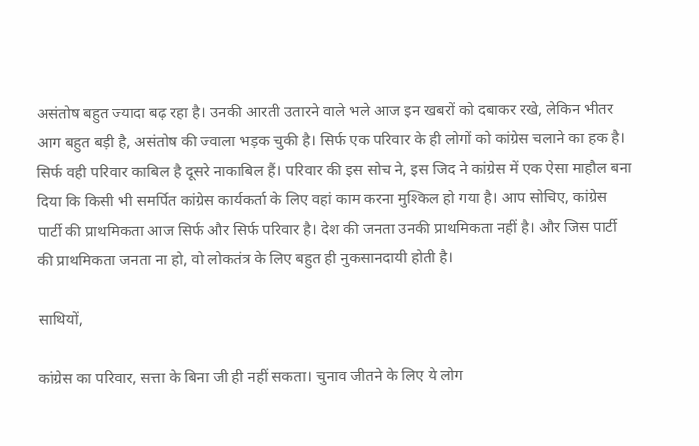असंतोष बहुत ज्यादा बढ़ रहा है। उनकी आरती उतारने वाले भले आज इन खबरों को दबाकर रखे, लेकिन भीतर आग बहुत बड़ी है, असंतोष की ज्वाला भड़क चुकी है। सिर्फ एक परिवार के ही लोगों को कांग्रेस चलाने का हक है। सिर्फ वही परिवार काबिल है दूसरे नाकाबिल हैं। परिवार की इस सोच ने, इस जिद ने कांग्रेस में एक ऐसा माहौल बना दिया कि किसी भी समर्पित कांग्रेस कार्यकर्ता के लिए वहां काम करना मुश्किल हो गया है। आप सोचिए, कांग्रेस पार्टी की प्राथमिकता आज सिर्फ और सिर्फ परिवार है। देश की जनता उनकी प्राथमिकता नहीं है। और जिस पार्टी की प्राथमिकता जनता ना हो, वो लोकतंत्र के लिए बहुत ही नुकसानदायी होती है।

साथियों,

कांग्रेस का परिवार, सत्ता के बिना जी ही नहीं सकता। चुनाव जीतने के लिए ये लोग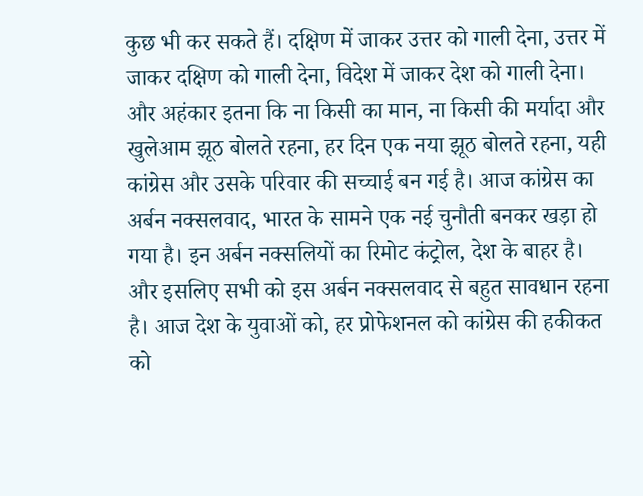कुछ भी कर सकते हैं। दक्षिण में जाकर उत्तर को गाली देना, उत्तर में जाकर दक्षिण को गाली देना, विदेश में जाकर देश को गाली देना। और अहंकार इतना कि ना किसी का मान, ना किसी की मर्यादा और खुलेआम झूठ बोलते रहना, हर दिन एक नया झूठ बोलते रहना, यही कांग्रेस और उसके परिवार की सच्चाई बन गई है। आज कांग्रेस का अर्बन नक्सलवाद, भारत के सामने एक नई चुनौती बनकर खड़ा हो गया है। इन अर्बन नक्सलियों का रिमोट कंट्रोल, देश के बाहर है। और इसलिए सभी को इस अर्बन नक्सलवाद से बहुत सावधान रहना है। आज देश के युवाओं को, हर प्रोफेशनल को कांग्रेस की हकीकत को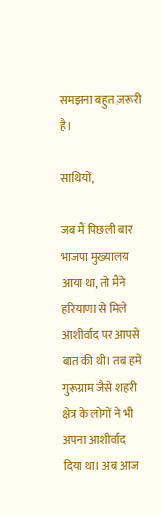समझना बहुत ज़रूरी है।

साथियों,

जब मैं पिछली बार भाजपा मुख्यालय आया था, तो मैंने हरियाणा से मिले आशीर्वाद पर आपसे बात की थी। तब हमें गुरूग्राम जैसे शहरी क्षेत्र के लोगों ने भी अपना आशीर्वाद दिया था। अब आज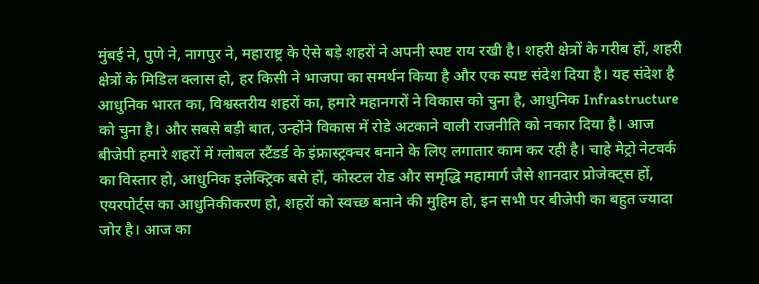मुंबई ने, पुणे ने, नागपुर ने, महाराष्ट्र के ऐसे बड़े शहरों ने अपनी स्पष्ट राय रखी है। शहरी क्षेत्रों के गरीब हों, शहरी क्षेत्रों के मिडिल क्लास हो, हर किसी ने भाजपा का समर्थन किया है और एक स्पष्ट संदेश दिया है। यह संदेश है आधुनिक भारत का, विश्वस्तरीय शहरों का, हमारे महानगरों ने विकास को चुना है, आधुनिक Infrastructure को चुना है। और सबसे बड़ी बात, उन्होंने विकास में रोडे अटकाने वाली राजनीति को नकार दिया है। आज बीजेपी हमारे शहरों में ग्लोबल स्टैंडर्ड के इंफ्रास्ट्रक्चर बनाने के लिए लगातार काम कर रही है। चाहे मेट्रो नेटवर्क का विस्तार हो, आधुनिक इलेक्ट्रिक बसे हों, कोस्टल रोड और समृद्धि महामार्ग जैसे शानदार प्रोजेक्ट्स हों, एयरपोर्ट्स का आधुनिकीकरण हो, शहरों को स्वच्छ बनाने की मुहिम हो, इन सभी पर बीजेपी का बहुत ज्यादा जोर है। आज का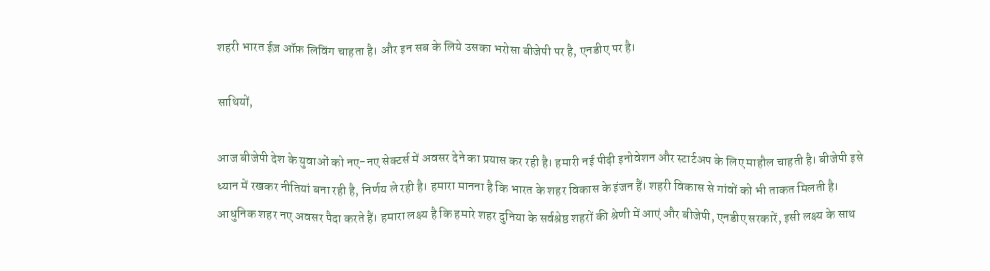शहरी भारत ईज़ ऑफ़ लिविंग चाहता है। और इन सब के लिये उसका भरोसा बीजेपी पर है, एनडीए पर है।

साथियों,

आज बीजेपी देश के युवाओं को नए-नए सेक्टर्स में अवसर देने का प्रयास कर रही है। हमारी नई पीढ़ी इनोवेशन और स्टार्टअप के लिए माहौल चाहती है। बीजेपी इसे ध्यान में रखकर नीतियां बना रही है, निर्णय ले रही है। हमारा मानना है कि भारत के शहर विकास के इंजन हैं। शहरी विकास से गांवों को भी ताकत मिलती है। आधुनिक शहर नए अवसर पैदा करते हैं। हमारा लक्ष्य है कि हमारे शहर दुनिया के सर्वश्रेष्ठ शहरों की श्रेणी में आएं और बीजेपी, एनडीए सरकारें, इसी लक्ष्य के साथ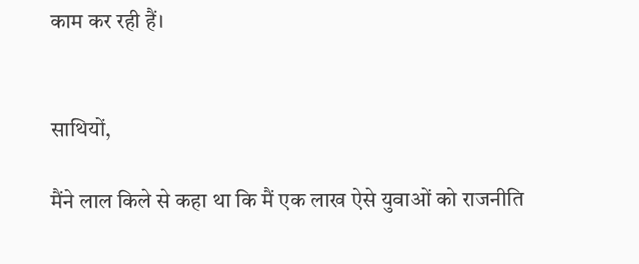काम कर रही हैं।


साथियों,

मैंने लाल किले से कहा था कि मैं एक लाख ऐसे युवाओं को राजनीति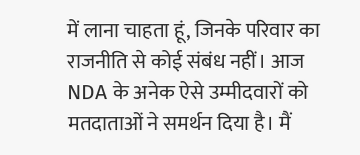में लाना चाहता हूं, जिनके परिवार का राजनीति से कोई संबंध नहीं। आज NDA के अनेक ऐसे उम्मीदवारों को मतदाताओं ने समर्थन दिया है। मैं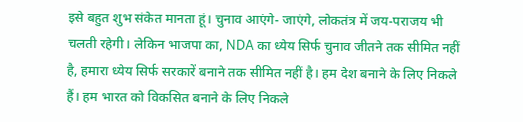इसे बहुत शुभ संकेत मानता हूं। चुनाव आएंगे- जाएंगे, लोकतंत्र में जय-पराजय भी चलती रहेगी। लेकिन भाजपा का, NDA का ध्येय सिर्फ चुनाव जीतने तक सीमित नहीं है, हमारा ध्येय सिर्फ सरकारें बनाने तक सीमित नहीं है। हम देश बनाने के लिए निकले हैं। हम भारत को विकसित बनाने के लिए निकले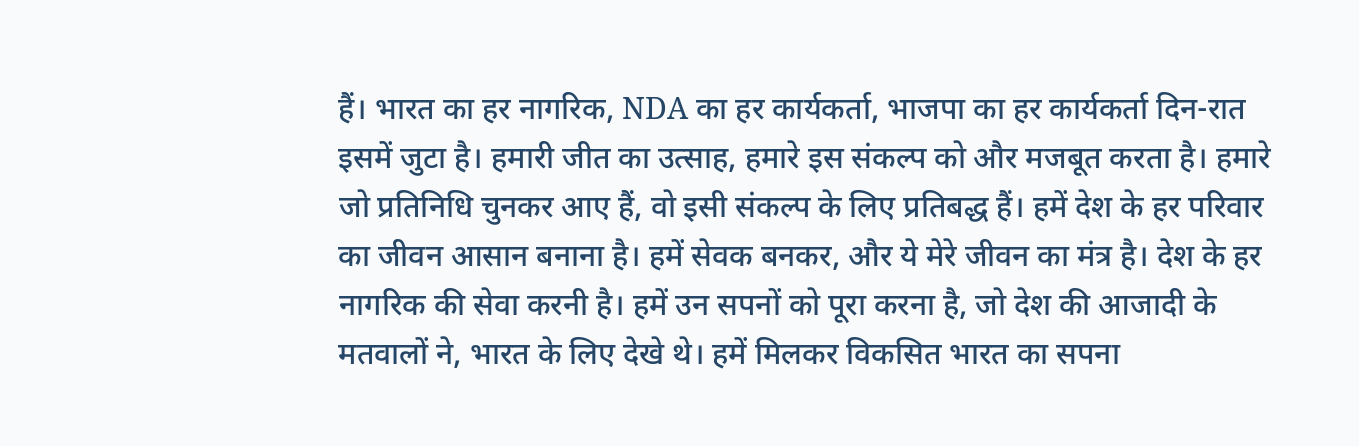हैं। भारत का हर नागरिक, NDA का हर कार्यकर्ता, भाजपा का हर कार्यकर्ता दिन-रात इसमें जुटा है। हमारी जीत का उत्साह, हमारे इस संकल्प को और मजबूत करता है। हमारे जो प्रतिनिधि चुनकर आए हैं, वो इसी संकल्प के लिए प्रतिबद्ध हैं। हमें देश के हर परिवार का जीवन आसान बनाना है। हमें सेवक बनकर, और ये मेरे जीवन का मंत्र है। देश के हर नागरिक की सेवा करनी है। हमें उन सपनों को पूरा करना है, जो देश की आजादी के मतवालों ने, भारत के लिए देखे थे। हमें मिलकर विकसित भारत का सपना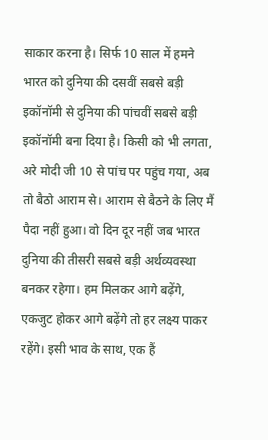साकार करना है। सिर्फ 10 साल में हमने भारत को दुनिया की दसवीं सबसे बड़ी इकॉनॉमी से दुनिया की पांचवीं सबसे बड़ी इकॉनॉमी बना दिया है। किसी को भी लगता, अरे मोदी जी 10 से पांच पर पहुंच गया, अब तो बैठो आराम से। आराम से बैठने के लिए मैं पैदा नहीं हुआ। वो दिन दूर नहीं जब भारत दुनिया की तीसरी सबसे बड़ी अर्थव्यवस्था बनकर रहेगा। हम मिलकर आगे बढ़ेंगे, एकजुट होकर आगे बढ़ेंगे तो हर लक्ष्य पाकर रहेंगे। इसी भाव के साथ, एक हैं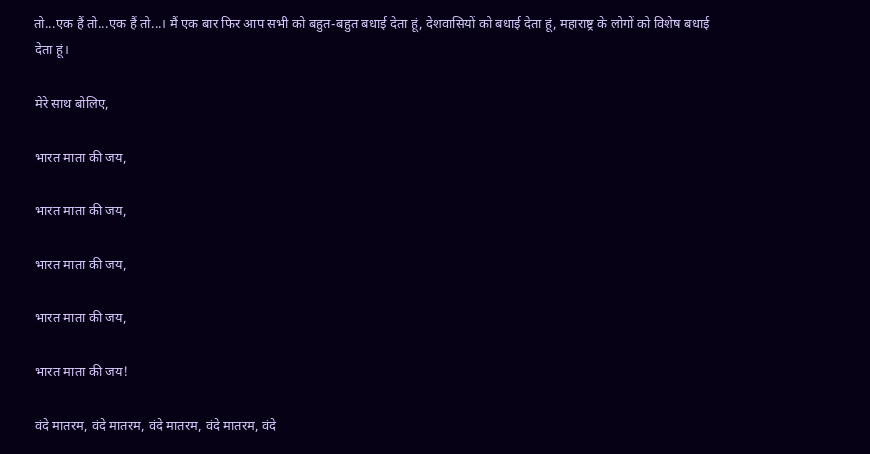तो...एक हैं तो...एक हैं तो...। मैं एक बार फिर आप सभी को बहुत-बहुत बधाई देता हूं, देशवासियों को बधाई देता हूं, महाराष्ट्र के लोगों को विशेष बधाई देता हूं।

मेरे साथ बोलिए,

भारत माता की जय,

भारत माता की जय,

भारत माता की जय,

भारत माता की जय,

भारत माता की जय!

वंदे मातरम, वंदे मातरम, वंदे मातरम, वंदे मातरम, वंदे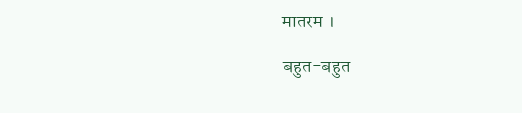मातरम ।

बहुत-बहुत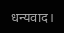धन्यवाद।